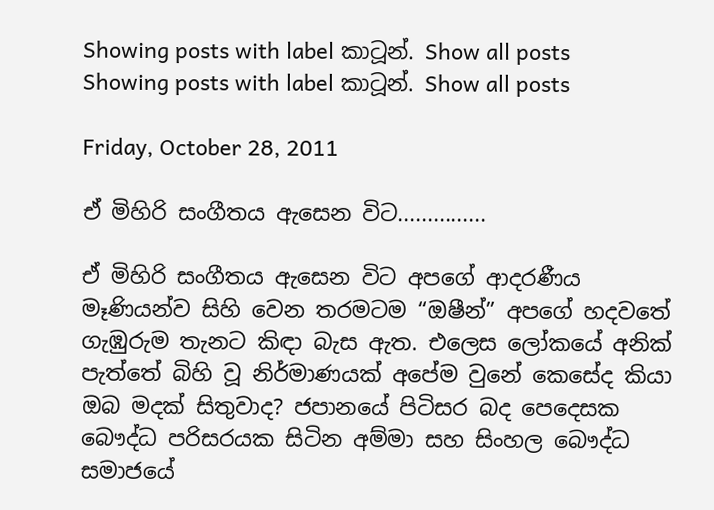Showing posts with label කාටූන්. Show all posts
Showing posts with label කාටූන්. Show all posts

Friday, October 28, 2011

ඒ මිහිරි සංගීතය ඇසෙන විට...............

ඒ මිහිරි සංගීතය ඇසෙන විට අපගේ ආදරණීය මෑණියන්ව සිහි වෙන තරමටම “ඔෂීන්” අපගේ හදවතේ ගැඹුරුම තැනට කිඳා බැස ඇත. එලෙස ලෝකයේ අනික් පැත්තේ බිහි වූ නිර්මාණයක් අපේම වුනේ කෙසේද කියා ඔබ මදක් සිතුවාද? ජපානයේ පිටිසර බද පෙදෙසක බෞද්ධ පරිසරයක සිටින අම්මා සහ සිංහල බෞද්ධ සමාජයේ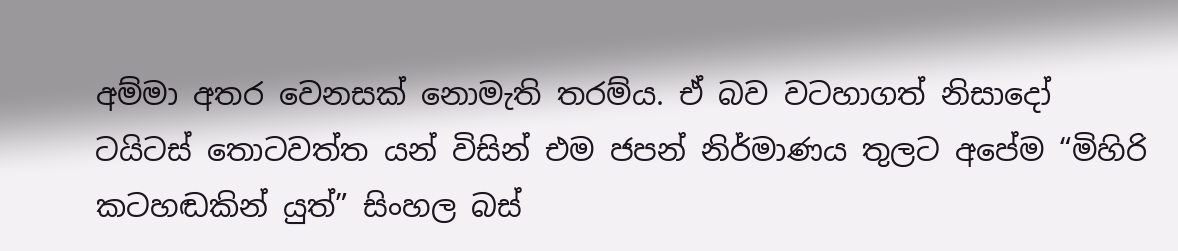අම්මා අතර වෙනසක් නොමැති තරම්ය. ඒ බව වටහාගත් නිසාදෝ ටයිටස් තොටවත්ත යන් විසින් එම ජපන් නිර්මාණය තුලට අපේම “මිහිරි කටහඬකින් යුත්” සිංහල බස්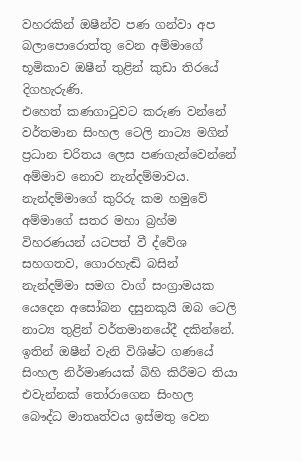වහරකින් ඔෂීන්ව පණ ගන්වා අප බලාපොරොත්තු වෙන අම්මාගේ භූමිකාව ඔෂීන් තුළින් කුඩා තිරයේ දිගහැරුණි.
එහෙත් කණගා‍ටුවට කරුණ වන්නේ වර්තමාන සිංහල ටෙලි නාට්‍ය මගින් ප්‍රධාන චරිතය ලෙස පණගැන්වෙන්නේ අම්මාව නොව නැන්දම්මාවය. නැන්දම්මාගේ කුරිරු කම හමුවේ අම්මාගේ සතර මහා බ්‍රහ්ම විහරණයන් යටපත් වී ද්වේශ සහගතව, ගොරහැඬි බසින් නැන්දම්මා සමග වාග් සංග්‍රාමයක යෙදෙන අසෝබන දසුනකුයි ඔබ ටෙලි නාට්‍ය තුළින් වර්තමානයේදී දකින්නේ. ඉතින් ඔෂීන් වැනි විශිෂ්ට ගණයේ සිංහල නිර්මාණයක් බිහි කිරීමට තියා එවැන්නක් ‍තෝරාගෙන සිංහල බෞද්ධ මාතෘත්වය ඉස්මතු වෙන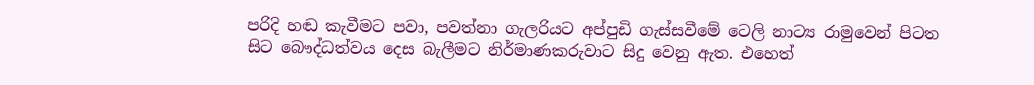පරිදි හඬ කැවීමට පවා, පවත්නා ගැලරියට අප්පුඩි ගැස්සවීමේ ටෙලි නාට්‍ය රාමුවෙන් පිටත සිට බෞද්ධත්වය දෙස බැලීමට නිර්මාණකරුවාට සිදු වෙනු ඇත. එහෙත්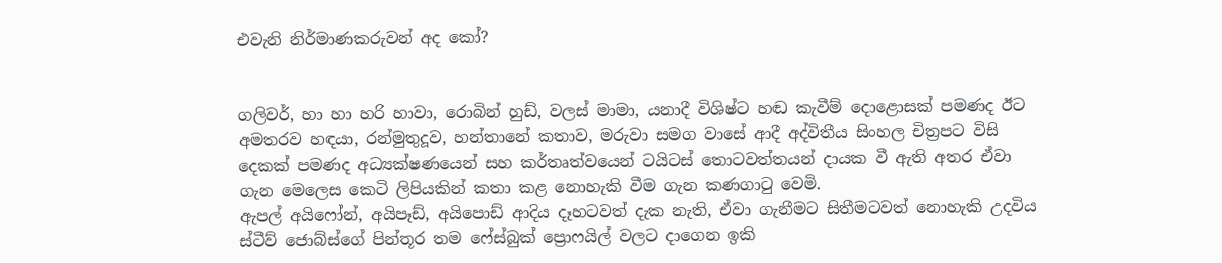එවැනි නිර්මාණකරුවන් අද කෝ?


ගලිවර්, හා හා හරි හාවා, රොබින් හුඩ්, වලස් මාමා, යනාදී විශිෂ්ට හඬ කැවීම් දොළොසක් පමණද ඊට අමතරව හඳයා, රන්මුතුදූව, හන්තානේ කතාව, මරුවා සමග වාසේ ආදී අද්විතීය සිංහල චිත්‍රපට විසි දෙකක් පමණද අධ්‍යක්ෂණයෙන් සහ කර්තෘත්වයෙන් ටයිටස් තොටවත්තයන් දායක වී ඇති අතර ඒවා ගැන මෙලෙස කෙටි ලිපියකින් කතා කළ නොහැකි වීම ගැන කණගා‍ටු වෙමි.
ඇපල් අයිෆෝන්, අයිපෑඩ්, අයිපොඩ් ආදිය දෑහටවත් දැක නැති, ඒවා ගැනීමට සිතීමටවත් නොහැකි උදවිය ස්ටීව් ජොබ්ස්ගේ පින්තූර තම ෆේස්බුක් ප්‍රොෆයිල් වලට දාගෙන ඉකි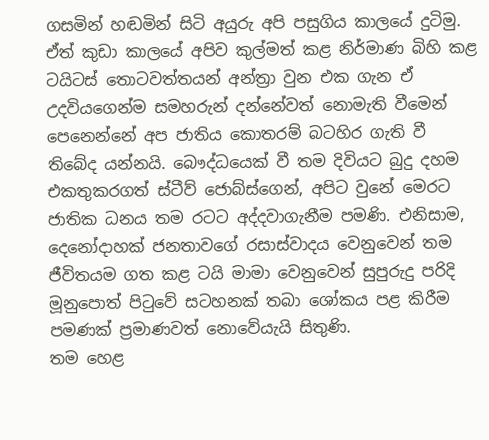ගසමින් හඬමින් සිටි අයුරු අපි පසුගිය කාලයේ දුටිමු. ඒත් කුඩා කාලයේ අපිව කුල්මත් කළ නිර්මාණ බිහි කළ ටයිටස් තොටවත්තයන් අන්ත්‍රා වුන එක ගැන ඒ උදවියගෙන්ම සමහරුන් දන්නේවත් නොමැති වීමෙන් පෙනෙන්නේ අප ජාතිය කොතරම් බටහිර ගැති වී තිබේද යන්නයි. බෞද්ධයෙක් වී තම දිවියට බුදු දහම එකතුකරගත් ස්ටීව් ජොබ්ස්ගෙන්, අපිට වුනේ මෙරට ජාතික ධනය තම රටට අද්දවාගැනීම පමණි. එනිසාම, දෙනෝදාහක් ජනතාවගේ රසාස්වාදය වෙනුවෙන් තම ජීවිතයම ගත කළ ටයි මාමා වෙනුවෙන් සුපුරුදු පරිදි මූනුපොත් පි‍ටුවේ සටහනක් තබා ශෝකය පළ කිරීම පමණක් ප්‍රමාණවත් නොවේයැයි සිතුණි.
තම හෙළ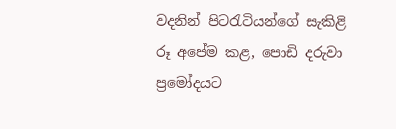වදනින් පිට‍රැටියන්ගේ සැකිළි රූ අපේම කළ, පොඩි දරුවා ප්‍රමෝදයට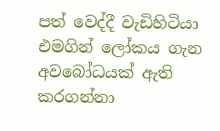පත් වෙද්දී වැඩිහිටියා එමගින් ලෝකය ගැන අවබෝධයක් ඇති කරගන්නා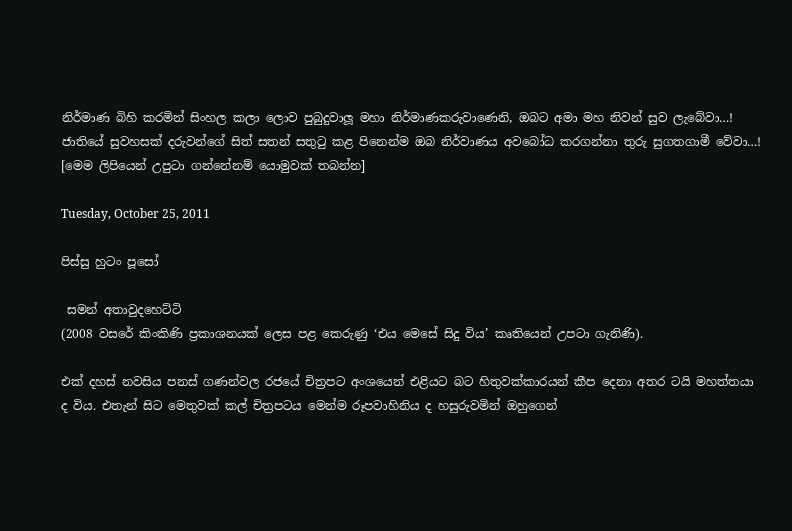නිර්මාණ බිහි කරමින් සිංහල කලා ලොව පුබුදුවාලූ මහා නිර්මාණකරුවාණෙනි, ඔබට අමා මහ නිවන් සුව ලැබේවා…! ජාතියේ සුවහසක් දරුවන්ගේ සිත් සතන් සතු‍ටු කළ පිනෙන්ම ඔබ නිර්වාණය අවබෝධ කරගන්නා තුරු සුගතගාමී වේවා…!
[මෙම ලිපියෙන් උපුටා ගන්නේනම් යොමුවක් තබන්න]

Tuesday, October 25, 2011

පිස්සු හුටං පූසෝ

 සමන් අතාවුදහෙට්ටි
(2008 වසරේ කිංකිණි ප්‍රකාශනයක් ලෙස පළ කෙරුණු ‘එය මෙසේ සිදු විය’ කෘතියෙන් උපටා ගැනිණි).

එක් දහස් නවසිය පනස් ගණන්වල රජයේ චිත්‍රපට අංශයෙන් එළියට බට හිතුවක්කාරයන් කීප දෙනා අතර ටයි මහත්තයා ද විය. එතැන් සිට මෙතුවක් කල් චිත්‍රපටය මෙන්ම රූපවාහිනිය ද හසුරුවමින් ඔහුගෙන්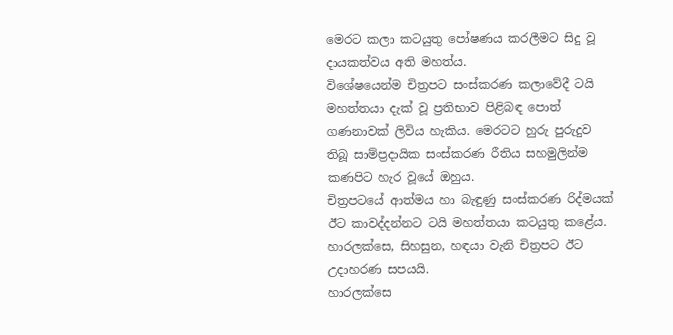මෙරට කලා කටයුතු පෝෂණය කරලීමට සිදු වූ දායකත්වය අති මහත්ය.
විශේෂයෙන්ම චිත්‍රපට සංස්කරණ කලාවේදී ටයි මහත්තයා දැක් වූ ප්‍රතිභාව පිළිබඳ පොත් ගණනාවක් ලිවිය හැකිය. මෙරටට හුරු පුරුදුව තිබූ සාම්ප්‍රදායික සංස්කරණ රීතිය සහමුලින්ම කණපිට හැර වූයේ ඔහුය.
චිත්‍රපටයේ ආත්මය හා බැඳුණු සංස්කරණ රිද්මයක් ඊට කාවද්දන්නට ටයි මහත්තයා කටයුතු කළේය. හාරලක්සෙ, සිහසුන, හඳයා වැනි චිත්‍රපට ඊට උදාහරණ සපයයි.
හාරලක්සෙ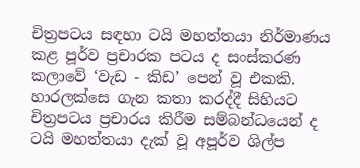චිත්‍රපටය සඳහා ටයි මහත්තයා නිර්මාණය කළ පූර්ව ප්‍රචාරක පටය ද සංස්කරණ කලාවේ ‘වැඩ - කිඩ’ පෙන් වූ එකකි. හාරලක්සෙ ගැන කතා කරද්දී සිහියට චිත්‍රපටය ප්‍රචාරය කිරීම සම්බන්ධයෙන් ද ටයි මහත්තයා දැක් වූ අපූර්ව ශිල්ප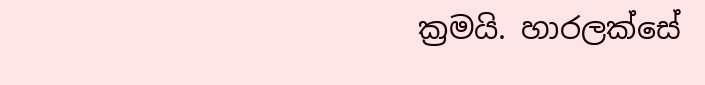ක්‍රමයි. හාරලක්සේ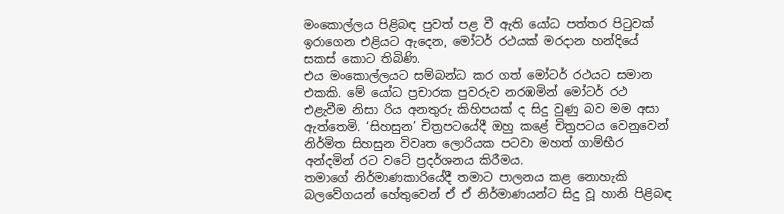මංකොල්ලය පිළිබඳ පුවත් පළ වී ඇති යෝධ පත්තර පිටුවක් ඉරාගෙන එළියට ඇදෙන, මෝටර් රථයක් මරදාන හන්දියේ සකස් කොට තිබිණි.
එය මංකොල්ලයට සම්බන්ධ කර ගත් මෝටර් රථයට සමාන එකකි. මේ යෝධ ප්‍රචාරක පුවරුව නරඹමින් මෝටර් රථ එළැවීම නිසා රිය අනතුරු කිහිපයක් ද සිදු වුණු බව මම අසා ඇත්තෙමි. ‘සිහසුන’ චිත්‍රපටයේදී ඔහු කළේ චිත්‍රපටය වෙනුවෙන් නිර්මිත සිහසුන විවෘත ලොරියක පටවා මහත් ගාම්භීර අන්දමින් රට වටේ ප්‍රදර්ශනය කිරීමය.
තමාගේ නිර්මාණකාරියේදී තමාට පාලනය කළ නොහැකි බලවේගයන් හේතුවෙන් ඒ ඒ නිර්මාණයන්ට සිදු වූ හානි පිළිබඳ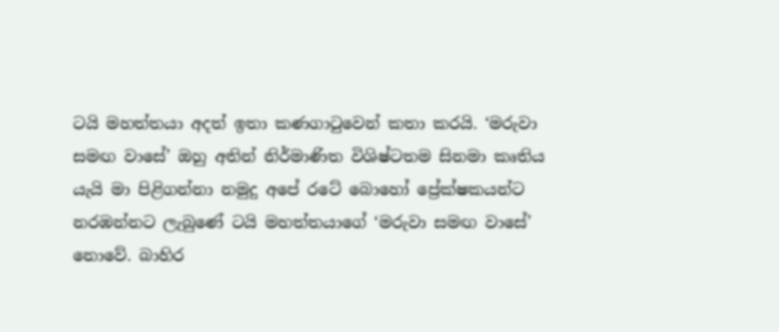ටයි මහත්තයා අදත් ඉතා කණගාටුවෙන් කතා කරයි. ‘මරුවා සමඟ වාසේ’ ඔහු අතින් නිර්මාණිත විශිෂ්ටතම සිනමා කෘතිය යැයි මා පිළිගන්නා නමුදු අපේ රටේ බොහෝ ප්‍රේක්ෂකයන්ට නරඹන්නට ලැබුණේ ටයි මහත්තයාගේ ‘මරුවා සමඟ වාසේ’ නොවේ. බාහිර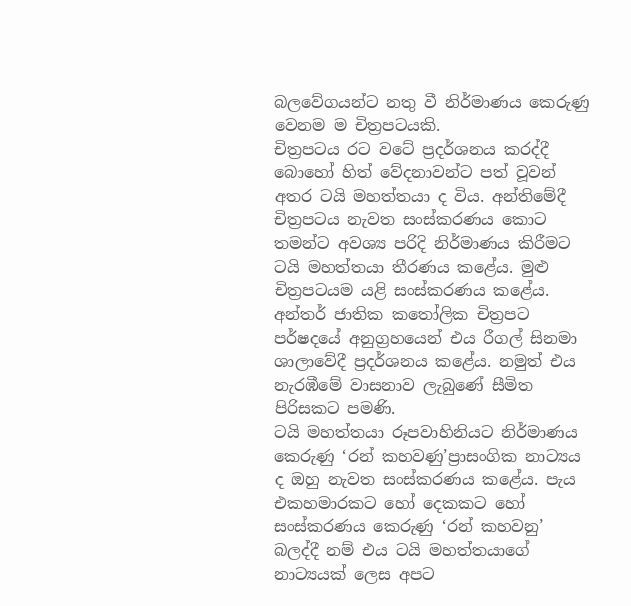බලවේගයන්ට නතු වී නිර්මාණය කෙරුණු වෙනම ම චිත්‍රපටයකි.
චිත්‍රපටය රට වටේ ප්‍රදර්ශනය කරද්දී බොහෝ හිත් වේදනාවන්ට පත් වූවන් අතර ටයි මහත්තයා ද විය. අන්තිමේදී චිත්‍රපටය නැවත සංස්කරණය කොට තමන්ට අවශ්‍ය පරිදි නිර්මාණය කිරීමට ටයි මහත්තයා තීරණය කළේය. මුළු චිත්‍රපටයම යළි සංස්කරණය කළේය. අන්තර් ජාතික කතෝලික චිත්‍රපට පර්ෂදයේ අනුග්‍රහයෙන් එය රීගල් සිනමා ශාලාවේදී ප්‍රදර්ශනය කළේය. නමුත් එය නැරඹීමේ වාසනාව ලැබුණේ සීමිත පිරිසකට පමණි.
ටයි මහත්තයා රූපවාහිනියට නිර්මාණය කෙරුණු ‘රන් කහවණු’ප්‍රාසංගික නාට්‍යය ද ඔහු නැවත සංස්කරණය කළේය. පැය එකහමාරකට හෝ දෙකකට හෝ සංස්කරණය කෙරුණු ‘රන් කහවනු’ බලද්දී නම් එය ටයි මහත්තයාගේ නාට්‍යයක් ලෙස අපට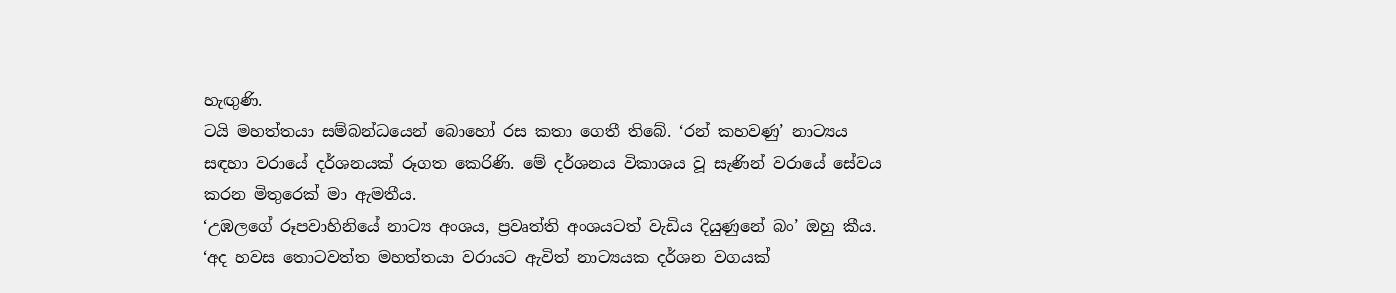හැඟුණි.
ටයි මහත්තයා සම්බන්ධයෙන් බොහෝ රස කතා ගෙතී තිබේ. ‘රන් කහවණු’ නාට්‍යය සඳහා වරායේ දර්ශනයක් රූගත කෙරිණි. මේ දර්ශනය විකාශය වූ සැණින් වරායේ සේවය කරන මිතුරෙක් මා ඇමතීය.
‘උඹලගේ රූපවාහිනියේ නාට්‍ය අංශය, ප්‍රවෘත්ති අංශයටත් වැඩිය දියුණුනේ බං’ ඔහු කීය.
‘අද හවස තොටවත්ත මහත්තයා වරායට ඇවිත් නාට්‍යයක දර්ශන වගයක්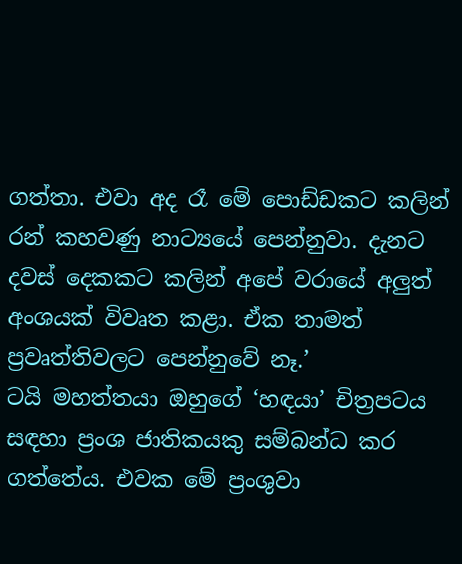ගත්තා. එවා අද රෑ මේ පොඩ්ඩකට කලින් රන් කහවණු නාට්‍යයේ පෙන්නුවා. දැනට දවස් දෙකකට කලින් අපේ වරායේ අලුත් අංශයක් විවෘත කළා. ඒක තාමත් ප්‍රවෘත්තිවලට පෙන්නුවේ නෑ.’
ටයි මහත්තයා ඔහුගේ ‘හඳයා’ චිත්‍රපටය සඳහා ප්‍රංශ ජාතිකයකු සම්බන්ධ කර ගත්තේය. එවක මේ ප්‍රංශුවා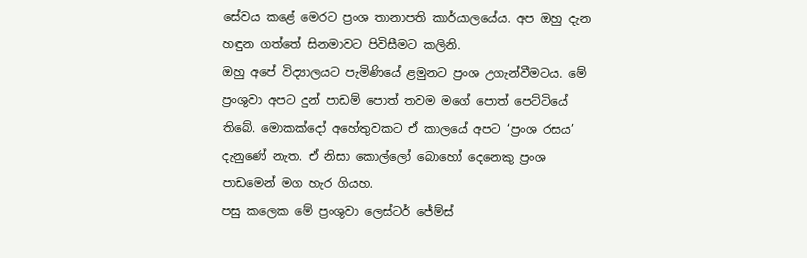සේවය කළේ මෙරට ප්‍රංශ තානාපති කාර්යාලයේය. අප ඔහු දැන හඳුන ගත්තේ සිනමාවට පිවිසීමට කලිනි.
ඔහු අපේ විද්‍යාලයට පැමිණියේ ළමුනට ප්‍රංශ උගැන්වීමටය. මේ ප්‍රංශුවා අපට දුන් පාඩම් පොත් තවම මගේ පොත් පෙට්ටියේ තිබේ. මොකක්දෝ අහේතුවකට ඒ කාලයේ අපට ‘ප්‍රංශ රසය’ දැනුණේ නැත. ඒ නිසා කොල්ලෝ බොහෝ දෙනෙකු ප්‍රංශ පාඩමෙන් මග හැර ගියහ.
පසු කලෙක මේ ප්‍රංශුවා ලෙස්ටර් ජේම්ස්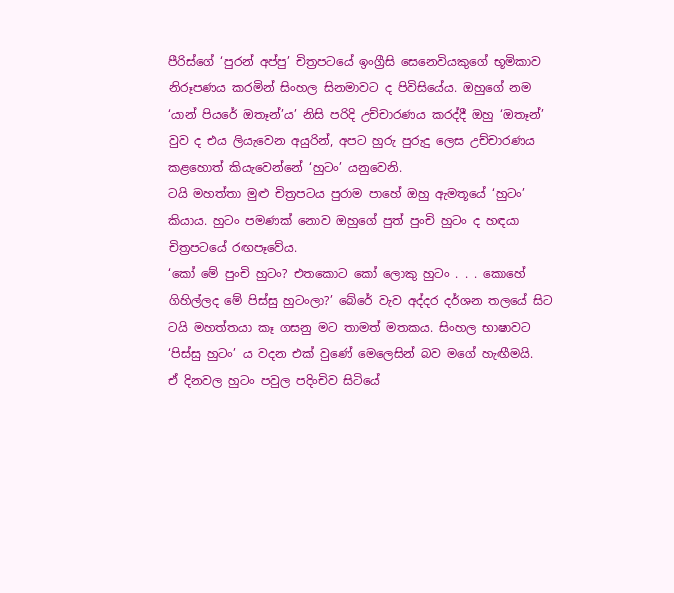පීරිස්ගේ ‘පුරන් අප්පු’ චිත්‍රපටයේ ඉංග්‍රීසි සෙනෙවියකුගේ භූමිකාව නිරූපණය කරමින් සිංහල සිනමාවට ද පිවිසියේය. ඔහුගේ නම ‘යාන් පියරේ ඔතෑන්’ය’ නිසි පරිදි උච්චාරණය කරද්දී ඔහු ‘ඔතෑන්’ වුව ද එය ලියැවෙන අයුරින්, අපට හුරු පුරුදු ලෙස උච්චාරණය කළහොත් කියැවෙන්නේ ‘හුටං’ යනුවෙනි.
ටයි මහත්තා මුළු චිත්‍රපටය පුරාම පාහේ ඔහු ඇමතූයේ ‘හුටං’ කියාය. හුටං පමණක් නොව ඔහුගේ පුත් පුංචි හුටං ද හඳයා චිත්‍රපටයේ රඟපෑවේය.
‘කෝ මේ පුංචි හුටං? එතකොට කෝ ලොකු හුටං . . . කොහේ ගිහිල්ලද මේ පිස්සු හුටංලා?’ බේරේ වැව අද්දර දර්ශන තලයේ සිට ටයි මහත්තයා කෑ ගසනු මට තාමත් මතකය. සිංහල භාෂාවට ‘පිස්සු හුටං’ ය වදන එක් වුණේ මෙලෙසින් බව මගේ හැඟීමයි.
ඒ දිනවල හුටං පවුල පදිංචිව සිටියේ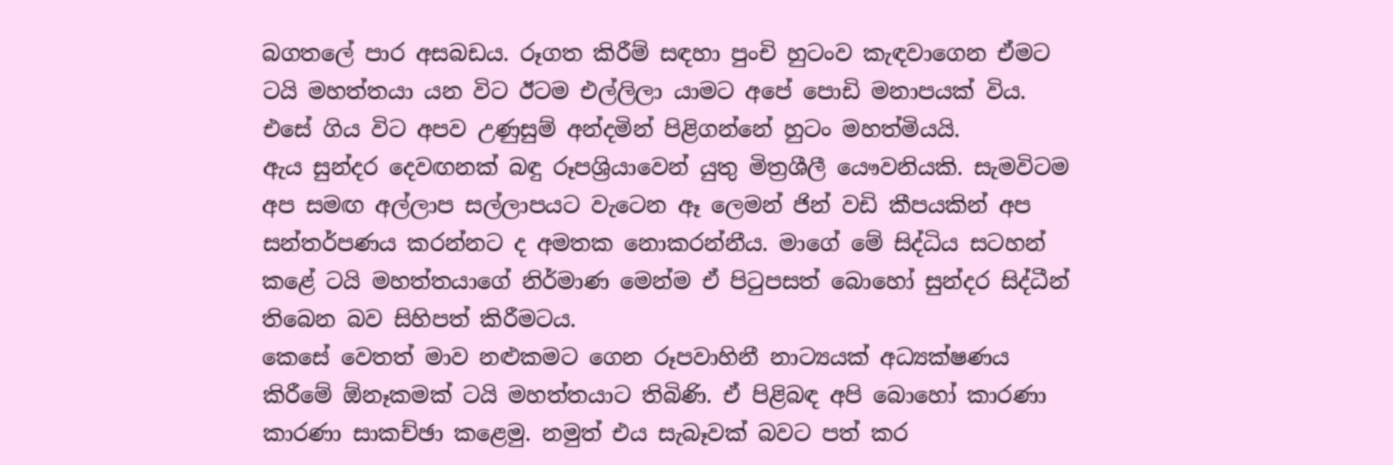බගතලේ පාර අසබඩය. රූගත කිරීම් සඳහා පුංචි හුටංව කැඳවාගෙන ඒමට ටයි මහත්තයා යන විට ඊටම එල්ලිලා යාමට අපේ පොඩි මනාපයක් විය. එසේ ගිය විට අපව උණුසුම් අන්දමින් පිළිගන්නේ හුටං මහත්මියයි.
ඇය සුන්දර දෙවඟනක් බඳු රූපශ්‍රියාවෙන් යුතු මිත්‍රශීලී යෞවනියකි. සැමවිටම අප සමඟ අල්ලාප සල්ලාපයට වැටෙන ඈ ලෙමන් ජින් වඩි කීපයකින් අප සන්තර්පණය කරන්නට ද අමතක නොකරන්නීය. මාගේ මේ සිද්ධිය සටහන් කළේ ටයි මහත්තයාගේ නිර්මාණ මෙන්ම ඒ පිටුපසත් බොහෝ සුන්දර සිද්ධීන් තිබෙන බව සිහිපත් කිරීමටය.
කෙසේ වෙතත් මාව නළුකමට ගෙන රූපවාහිනී නාට්‍යයක් අධ්‍යක්ෂණය කිරීමේ ඕනෑකමක් ටයි මහත්තයාට තිබිණි. ඒ පිළිබඳ අපි බොහෝ කාරණා කාරණා සාකච්ඡා කළෙමු. නමුත් එය සැබෑවක් බවට පත් කර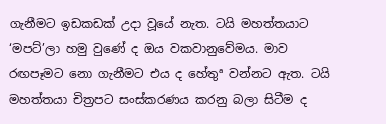ගැනීමට ඉඩකඩක් උදා වූයේ නැත. ටයි මහත්තයාට ‘මපට්’ලා හමු වුණේ ද ඔය වකවානුවේමය. මාව රඟපෑමට නො ගැනීමට එය ද හේතුª වන්නට ඇත. ටයි මහත්තයා චිත්‍රපට සංස්කරණය කරනු බලා සිටීම ද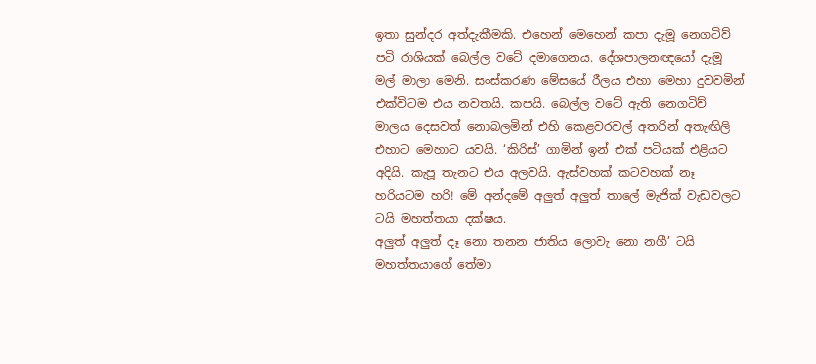ඉතා සුන්දර අත්දැකීමකි. එහෙන් මෙහෙන් කපා දැමූ නෙගටිව් පටි රාශියක් බෙල්ල වටේ දමාගෙනය. දේශපාලනඥයෝ දැමූ මල් මාලා මෙනි. සංස්කරණ මේසයේ රීලය එහා මෙහා දුවවමින් එක්විටම එය නවතයි. කපයි. බෙල්ල වටේ ඇති නෙගටිව් මාලය දෙසවත් නොබලමින් එහි කෙළවරවල් අතරින් අතැඟිලි එහාට මෙහාට යවයි. ‘කිරිස්’ ගාමින් ඉන් එක් පටියක් එළියට අදියි. කැපූ තැනට එය අලවයි. ඇස්වහක් කටවහක් නෑ හරියටම හරි! මේ අන්දමේ අලුත් අලුත් තාලේ මැජික් වැඩවලට ටයි මහත්තයා දක්ෂය.
අලුත් අලුත් දෑ නො තනන ජාතිය ලොවැ නො නගී’ ටයි මහත්තයාගේ තේමා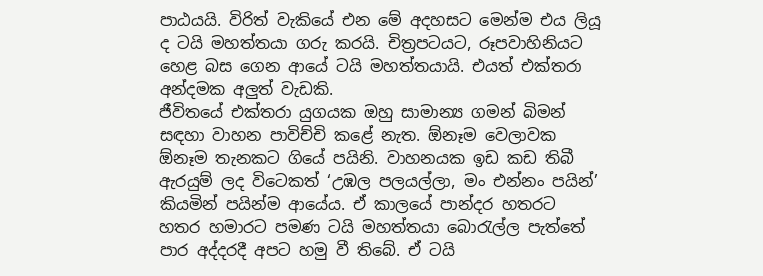පාඨයයි. විරිත් වැකියේ එන මේ අදහසට මෙන්ම එය ලියූ ද ටයි මහත්තයා ගරු කරයි. චිත්‍රපටයට, රූපවාහිනියට හෙළ බස ගෙන ආයේ ටයි මහත්තයායි. එයත් එක්තරා අන්දමක අලුත් වැඩකි.
ජීවිතයේ එක්තරා යුගයක ඔහු සාමාන්‍ය ගමන් බිමන් සඳහා වාහන පාවිච්චි කළේ නැත. ඕනෑම වෙලාවක ඕනෑම තැනකට ගියේ පයිනි. වාහනයක ඉඩ කඩ තිබී ඇරයුම් ලද විටෙකත් ‘උඹල පලයල්ලා, මං එන්නං පයින්’ කියමින් පයින්ම ආයේය. ඒ කාලයේ පාන්දර හතරට හතර හමාරට පමණ ටයි මහත්තයා බොරැල්ල පැත්තේ පාර අද්දරදී අපට හමු වී තිබේ. ඒ ටයි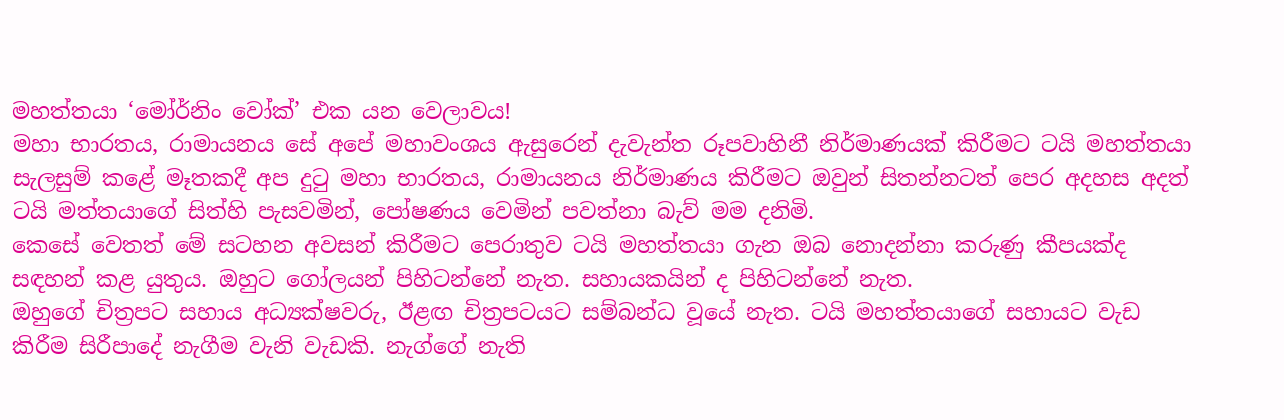මහත්තයා ‘මෝර්නිං වෝක්’ එක යන වෙලාවය!
මහා භාරතය, රාමායනය සේ අපේ මහාවංශය ඇසුරෙන් දැවැන්ත රූපවාහිනී නිර්මාණයක් කිරීමට ටයි මහත්තයා සැලසුම් කළේ මෑතකදී අප දුටු මහා භාරතය, රාමායනය නිර්මාණය කිරීමට ඔවුන් සිතන්නටත් පෙර අදහස අදත් ටයි මත්තයාගේ සිත්හි පැසවමින්, පෝෂණය වෙමින් පවත්නා බැව් මම දනිමි.
කෙසේ වෙතත් මේ සටහන අවසන් කිරීමට පෙරාතුව ටයි මහත්තයා ගැන ඔබ නොදන්නා කරුණු කීපයක්ද සඳහන් කළ යුතුය. ඔහුට ගෝලයන් පිහිටන්නේ නැත. සහායකයින් ද පිහිටන්නේ නැත.
ඔහුගේ චිත්‍රපට සහාය අධ්‍යක්ෂවරු, ඊළඟ චිත්‍රපටයට සම්බන්ධ වූයේ නැත. ටයි මහත්තයාගේ සහායට වැඩ කිරීම සිරීපාදේ නැගීම වැනි වැඩකි. නැග්ගේ නැති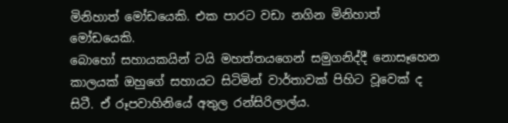මිනිහාත් මෝඩයෙකි. එක පාරට වඩා නගින මිනිහාත් මෝඩයෙකි.
බොහෝ සහායකයින් ටයි මහත්තයගෙන් සමුගනිද්දී නොසෑහෙන කාලයක් ඔහුගේ සහායට සිටිමින් වාර්තාවක් පිහිට වූවෙක් ද සිටී. ඒ රූපවාහිනියේ අතුල රන්සිරිලාල්ය.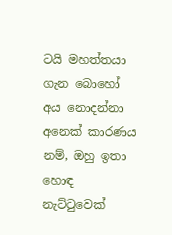ටයි මහත්තයා ගැන බොහෝ අය නොදන්නා අනෙක් කාරණය නම්, ඔහු ඉතා හොඳ නැට්ටුවෙක්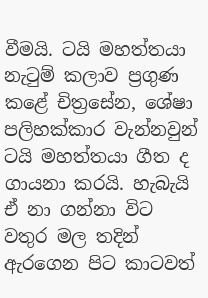වීමයි. ටයි මහත්තයා නැටුම් කලාව ප්‍රගුණ කළේ චිත්‍රසේන, ශේෂා පලිහක්කාර වැන්නවුන්
ටයි මහත්තයා ගීත ද ගායනා කරයි. හැබැයි ඒ නා ගන්නා විට වතුර මල තදින් ඇරගෙන පිට කාටවත්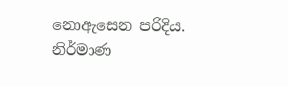නොඇසෙන පරිදිය.
නිර්මාණ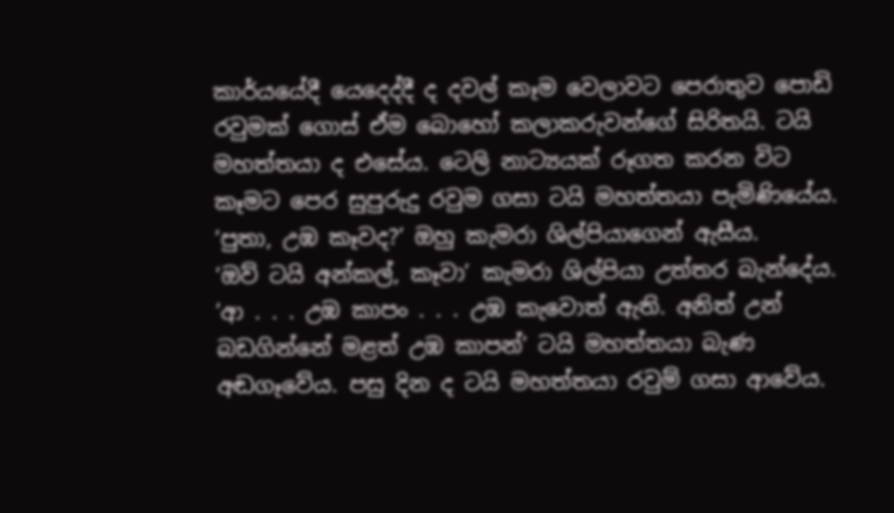කාර්යයේදී යෙදෙද්දී ද දවල් කෑම වෙලාවට පෙරාතුව පොඩි රවුමක් ගොස් ඒම බොහෝ කලාකරුවන්ගේ සිරිතයි. ටයි මහත්තයා ද එසේය. ටෙලි නාට්‍යයක් රූගත කරන විට කෑමට පෙර සුපුරුදු රවුම ගසා ටයි මහත්තයා පැමිණියේය.
‘පුතා, උඹ කෑවද?’ ඔහු කැමරා ශිල්පියාගෙන් ඇසීය.
‘ඔව් ටයි අන්කල්, කෑවා’ කැමරා ශිල්පියා උත්තර බැන්දේය.
‘ආ . . . උඹ කාපං . . . උඹ කැවොත් ඇති. අනිත් උන් බඩගින්නේ මළත් උඹ කාපන්’ ටයි මහත්තයා බැණ අඬගෑවේය. පසු දින ද ටයි මහත්තයා රවුම් ගසා ආවේය.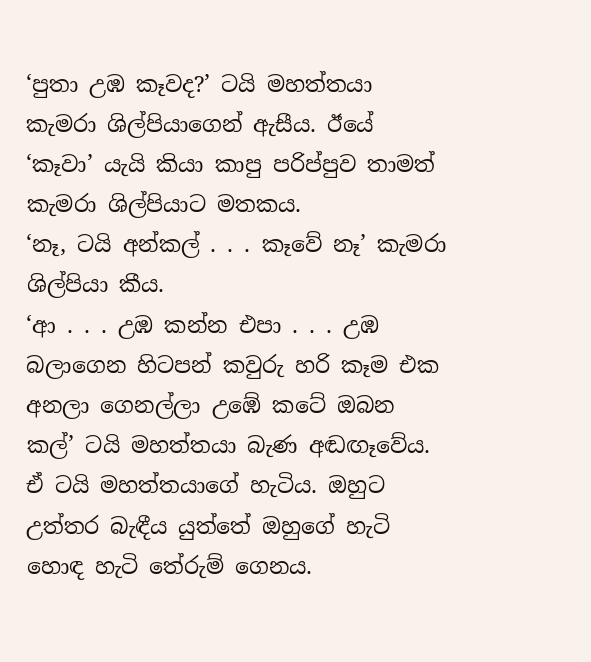‘පුතා උඹ කෑවද?’ ටයි මහත්තයා කැමරා ශිල්පියාගෙන් ඇසීය. ඊයේ ‘කෑවා’ යැයි කියා කාපු පරිප්පුව තාමත් කැමරා ශිල්පියාට මතකය.
‘නෑ, ටයි අන්කල් . . . කෑවේ නෑ’ කැමරා ශිල්පියා කීය.
‘ආ . . . උඹ කන්න එපා . . . උඹ බලාගෙන හිටපන් කවුරු හරි කෑම එක අනලා ගෙනල්ලා උඹේ කටේ ඔබන කල්’ ටයි මහත්තයා බැණ අඬඟෑවේය.
ඒ ටයි මහත්තයාගේ හැටිය. ඔහුට උත්තර බැඳීය යුත්තේ ඔහුගේ හැටි හොඳ හැටි තේරුම් ගෙනය.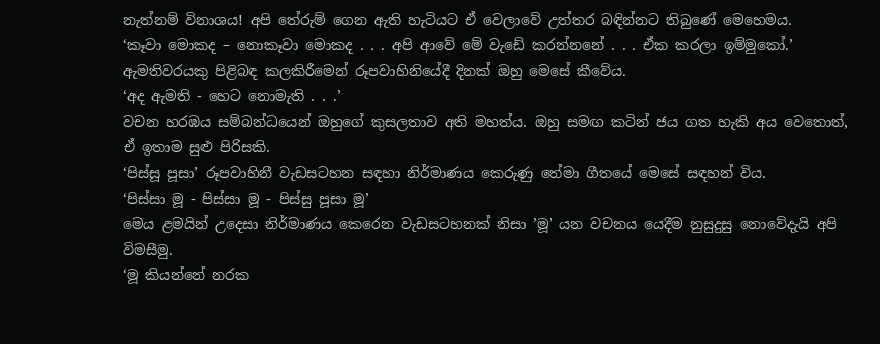නැත්නම් විනාශය! අපි තේරුම් ගෙන ඇති හැටියට ඒ වෙලාවේ උත්තර බඳින්නට තිබුණේ මෙහෙමය.
‘කෑවා මොකද – නොකෑවා මොකද . . . අපි ආවේ මේ වැඩේ කරන්නනේ . . . ඒක කරලා ඉම්මුකෝ.’
ඇමතිවරයකු පිළිබඳ කලකිරීමෙන් රූපවාහිනියේදී දිනක් ඔහු මෙසේ කීවේය.
‘අද ඇමති - හෙට නොමැති . . .’
වචන හරඹය සම්බන්ධයෙන් ඔහුගේ කුසලතාව අති මහත්ය. ඔහු සමඟ කටින් ජය ගත හැකි අය වෙතොත්, ඒ ඉතාම සුළු පිරිසකි.
‘පිස්සූ පූසා’ රූපවාහිනී වැඩසටහන සඳහා නිර්මාණය කෙරුණු තේමා ගීතයේ මෙසේ සඳහන් විය.
‘පිස්සා මූ - පිස්සා මූ - පිස්සු පූසා මූ’
මෙය ළමයින් උදෙසා නිර්මාණය කෙරෙන වැඩසටහනක් නිසා ’මූ’ යන වචනය යෙදීම නුසුදුසු නොවේදැයි අපි විමසීමු.
‘මූ කියන්නේ නරක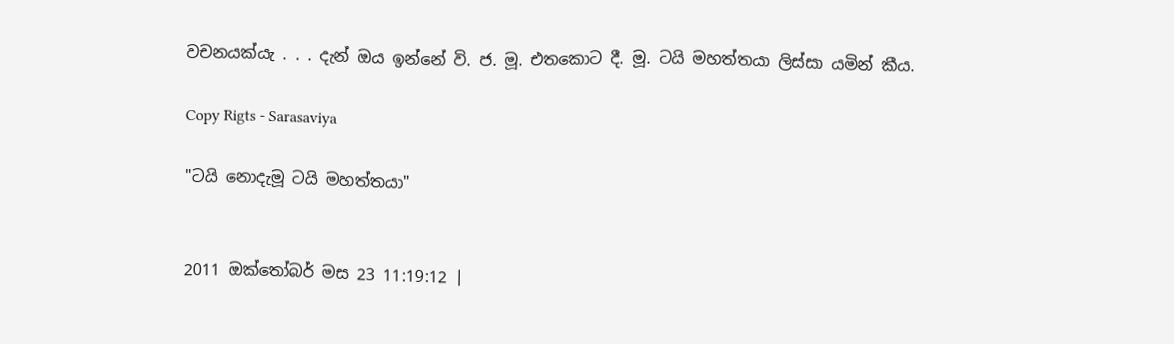වචනයක්යැ . . . දැන් ඔය ඉන්නේ වි. ජ. මූ. එතකොට දී. මූ. ටයි මහත්තයා ලිස්සා යමින් කීය.

Copy Rigts - Sarasaviya

"ටයි නොදැමූ ටයි මහත්තයා"


2011 ඔක්තෝබර් මස 23 11:19:12 |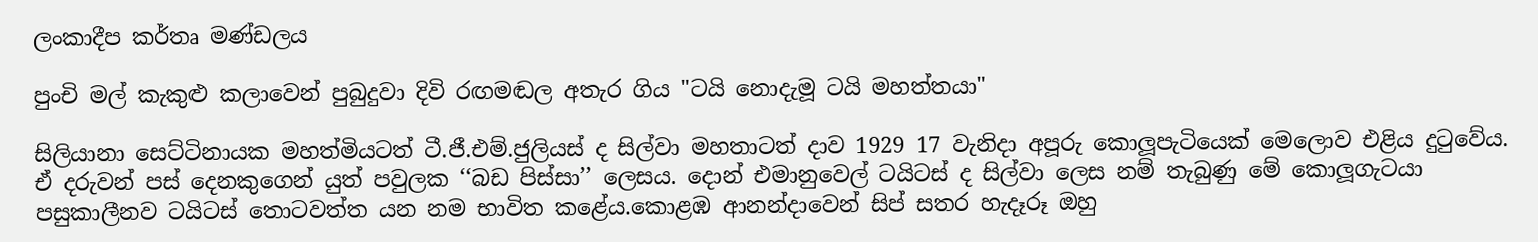ලංකාදීප කර්තෘ මණ්ඩලය

පුංචි මල් කැකුළු කලාවෙන් පුබුදුවා දිවි රඟමඬල අතැර ගිය "ටයි නොදැමූ ටයි මහත්තයා"

සිලියානා සෙට්ටිනායක මහත්මියටත් ටී.ජී.එම්.ජුලියස් ද සිල්වා මහතාටත් දාව 1929 17 වැනිදා අපූරු කොලූපැටියෙක් මෙලොව එළිය දුටුවේය. ඒ දරුවන් පස් දෙනකුගෙන් යුත් පවුලක ‘‘බඩ පිස්සා’’ ලෙසය. දොන් එමානුවෙල් ටයිටස් ද සිල්වා ලෙස නම් තැබුණු මේ කොලූගැටයා පසුකාලීනව ටයිටස් තොටවත්ත යන නම භාවිත කළේය.කොළඹ ආනන්දාවෙන් සිප් සතර හැදෑරූ ඔහු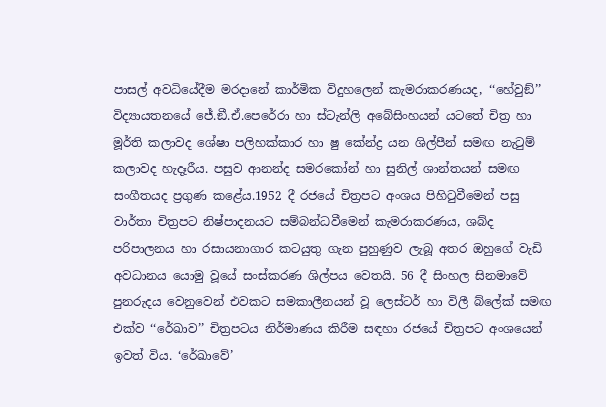පාසල් අවධියේදීම මරදානේ කාර්මික විදුහලෙන් කැමරාකරණයද, ‘‘හේවුඞ්’’ විද්‍යායතනයේ ජේ.ඞී.ඒ.පෙරේරා හා ස්ටැන්ලි අබේසිංහයන් යටතේ චිත්‍ර හා මූර්ති කලාවද ශේෂා පලිහක්කාර හා ෂු කේන්ද්‍ර යන ශිල්පීන් සමඟ නැටුම් කලාවද හැදෑරීය. පසුව ආනන්ද සමරකෝන් හා සුනිල් ශාන්තයන් සමඟ සංගීතයද ප්‍රගුණ කළේය.1952 දී රජයේ චිත්‍රපට අංශය පිහිටුවීමෙන් පසු වාර්තා චිත්‍රපට නිෂ්පාදනයට සම්බන්ධවීමෙන් කැමරාකරණය, ශබ්ද පරිපාලනය හා රසායනාගාර කටයුතු ගැන පුහුණුව ලැබූ අතර ඔහුගේ වැඩි අවධානය යොමු වූයේ සංස්කරණ ශිල්පය වෙතයි. 56 දී සිංහල සිනමාවේ පුනරුදය වෙනුවෙන් එවකට සමකාලීනයන් වූ ලෙස්ටර් හා විලී බ්ලේක් සමඟ එක්ව ‘‘රේඛාව’’ චිත්‍රපටය නිර්මාණය කිරීම සඳහා රජයේ චිත්‍රපට අංශයෙන් ඉවත් විය. ‘රේඛාවේ’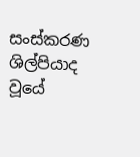සංස්කරණ ශිල්පියාද වූයේ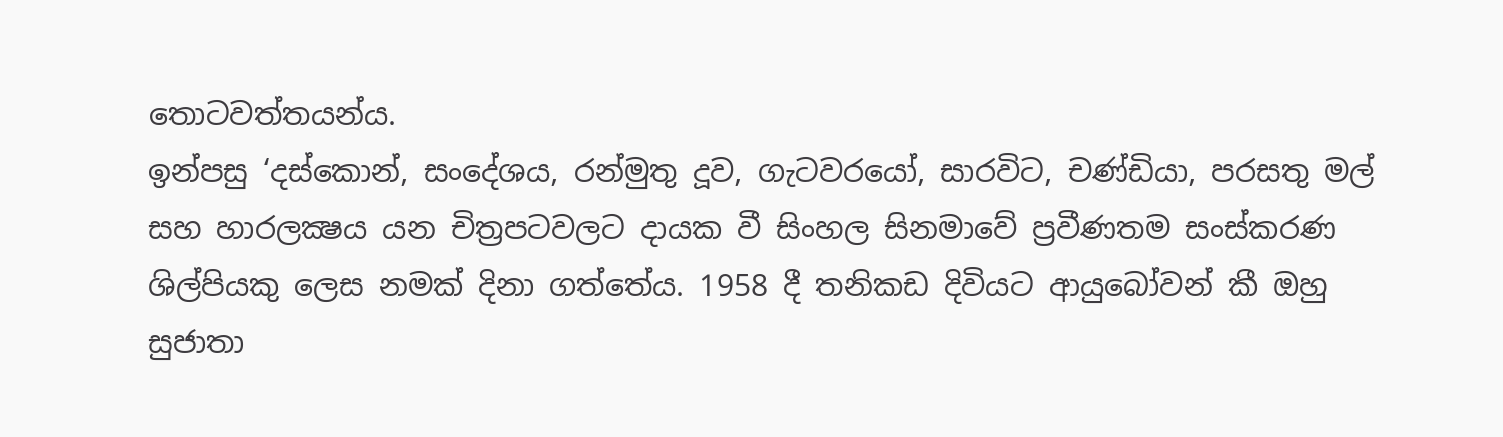තොටවත්තයන්ය.
ඉන්පසු ‘දස්කොන්, සංදේශය, රන්මුතු දූව, ගැටවරයෝ, සාරවිට, චණ්ඩියා, පරසතු මල් සහ හාරලක්‍ෂය යන චිත්‍රපටවලට දායක වී සිංහල සිනමාවේ ප්‍රවීණතම සංස්කරණ ශිල්පියකු ලෙස නමක් දිනා ගත්තේය. 1958 දී තනිකඩ දිවියට ආයුබෝවන් කී ඔහු සුජාතා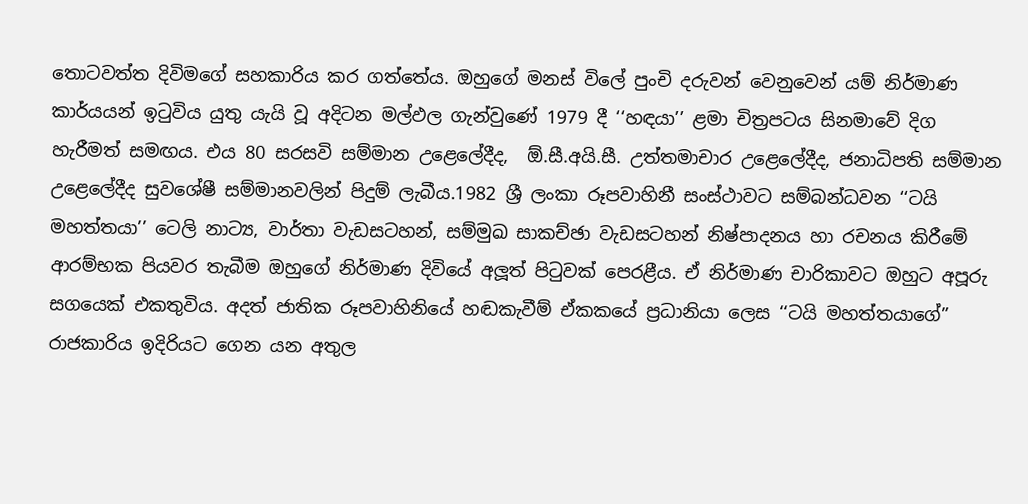තොටවත්ත දිවිමගේ සහකාරිය කර ගත්තේය. ඔහුගේ මනස් විලේ පුංචි දරුවන් වෙනුවෙන් යම් නිර්මාණ කාර්යයන් ඉටුවිය යුතු යැයි වූ අදිටන මල්ඵල ගැන්වුණේ 1979 දී ‘‘හඳයා’’ ළමා චිත්‍රපටය සිනමාවේ දිග හැරීමත් සමඟය. එය 80 සරසවි සම්මාන උළෙලේදීද,  ඕ.සී.අයි.සී. උත්තමාචාර උළෙලේදීද, ජනාධිපති සම්මාන උළෙලේදීද සුවශේෂී සම්මානවලින් පිදුම් ලැබීය.1982 ශ්‍රී ලංකා රූපවාහිනී සංස්ථාවට සම්බන්ධවන ‘‘ටයි මහත්තයා’’ ටෙලි නාට්‍ය, වාර්තා වැඩසටහන්, සම්මුඛ සාකච්ඡා වැඩසටහන් නිෂ්පාදනය හා රචනය කිරීමේ ආරම්භක පියවර තැබීම ඔහුගේ නිර්මාණ දිවියේ අලූත් පිටුවක් පෙරළීය. ඒ නිර්මාණ චාරිකාවට ඔහුට අපූරු සගයෙක් එකතුවිය. අදත් ජාතික රූපවාහිනියේ හඬකැවීම් ඒකකයේ ප්‍රධානියා ලෙස ‘‘ටයි මහත්තයාගේ” රාජකාරිය ඉදිරියට ගෙන යන අතුල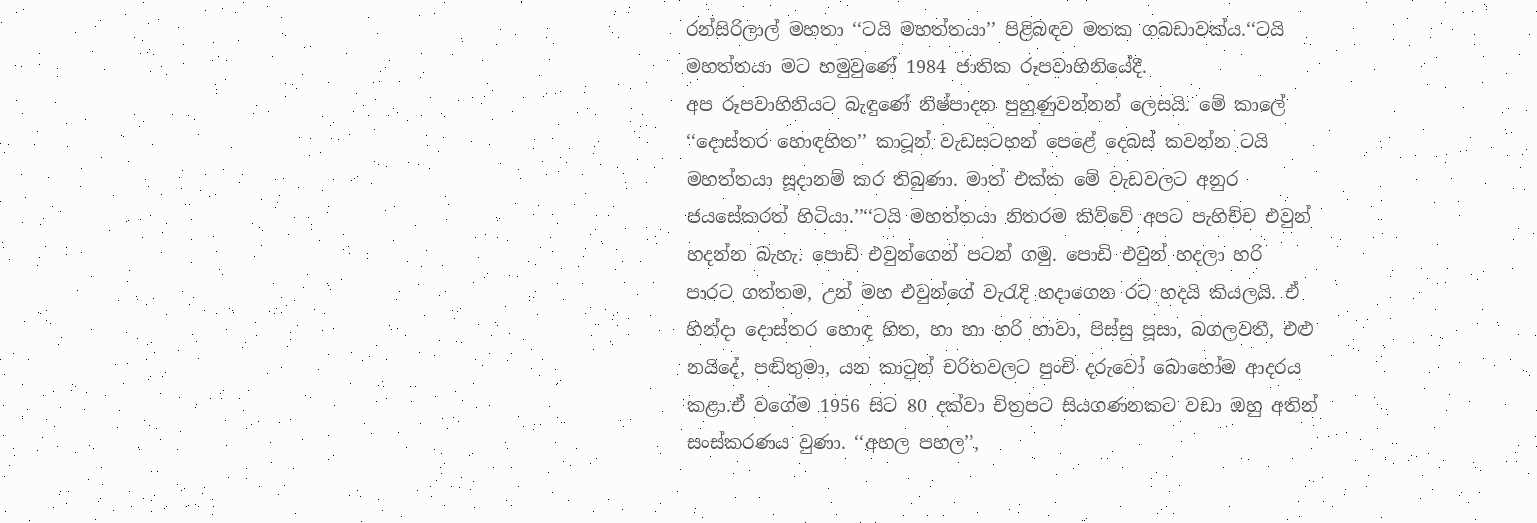රන්සිරිලාල් මහතා ‘‘ටයි මහත්තයා’’ පිළිබඳව මතක ගබඩාවක්ය.‘‘ටයි මහත්තයා මට හමුවුණේ 1984 ජාතික රූපවාහිනියේදී.
අප රූපවාහිනියට බැඳුණේ නිෂ්පාදන පුහුණුවන්නන් ලෙසයි. මේ කාලේ ‘‘දොස්තර හොඳහිත’’ කාටූන් වැඩසටහන් පෙළේ දෙබස් කවන්න ටයි මහත්තයා සූදානම් කර තිබුණා. මාත් එක්ක මේ වැඩවලට අනුර ජයසේකරත් හිටියා.’’‘‘ටයි මහත්තයා නිතරම කිව්වේ අපට පැහිච්ච එවුන් හදන්න බැහැ. පොඩි එවුන්ගෙන් පටන් ගමු. පොඩි එවුන් හදලා හරි පාරට ගත්තම, උන් මහ එවුන්ගේ වැරැදි හදාගෙන රට හදයි කියලයි. ඒ හින්දා දොස්තර හොඳ හිත, හා හා හරි හාවා, පිස්සු පූසා, බගලවතී, එළු නයිදේ, පඬිතුමා, යන කාටුන් චරිතවලට පුංචි දරුවෝ බොහෝම ආදරය කළා.ඒ වගේම 1956 සිට 80 දක්වා චිත්‍රපට සියගණනකට වඩා ඔහු අතින් සංස්කරණය වුණා. ‘‘අහල පහල’’,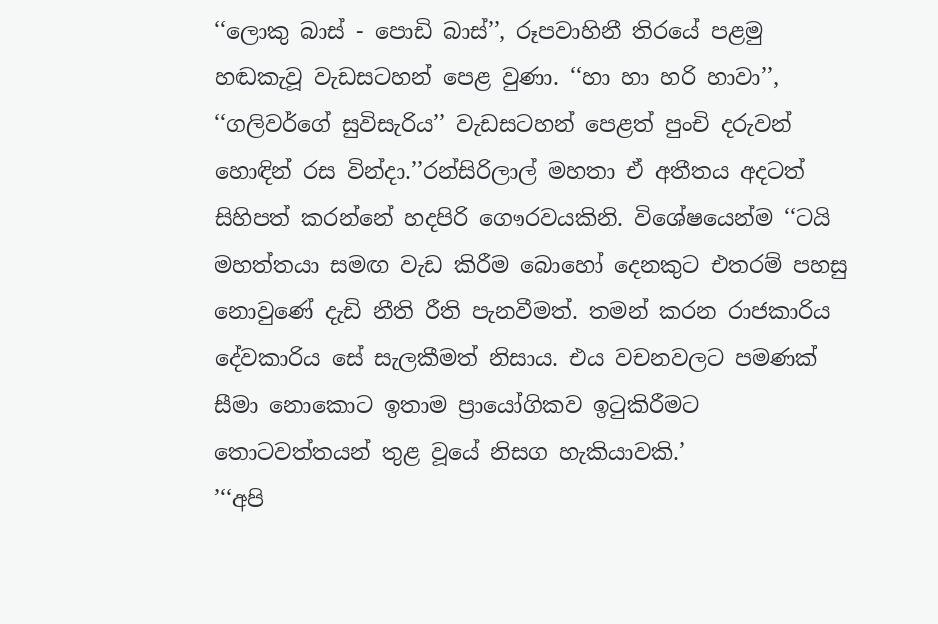‘‘ලොකු බාස් - පොඩි බාස්’’, රූපවාහිනී තිරයේ පළමු හඬකැවූ වැඩසටහන් පෙළ වුණා. ‘‘හා හා හරි හාවා’’, ‘‘ගලිවර්ගේ සුවිසැරිය’’ වැඩසටහන් පෙළත් පුංචි දරුවන් හොඳින් රස වින්දා.’’රන්සිරිලාල් මහතා ඒ අතීතය අදටත් සිහිපත් කරන්නේ හදපිරි ගෞරවයකිනි. විශේෂයෙන්ම ‘‘ටයි මහත්තයා සමඟ වැඩ කිරීම බොහෝ දෙනකුට එතරම් පහසු නොවුණේ දැඩි නීති රීති පැනවීමත්. තමන් කරන රාජකාරිය දේවකාරිය සේ සැලකීමත් නිසාය. එය වචනවලට පමණක් සීමා නොකොට ඉතාම ප්‍රායෝගිකව ඉටුකිරීමට තොටවත්තයන් තුළ වූයේ නිසග හැකියාවකි.’
’‘‘අපි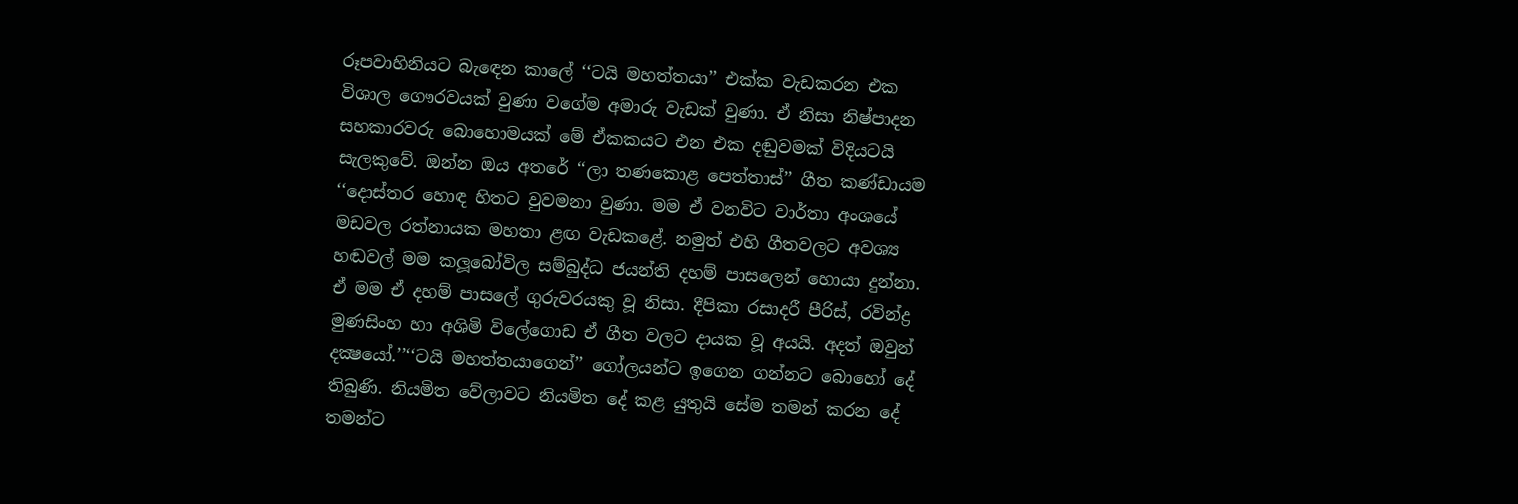රූපවාහිනියට බැඳෙන කාලේ ‘‘ටයි මහත්තයා’’ එක්ක වැඩකරන එක විශාල ගෞරවයක් වුණා වගේම අමාරු වැඩක් වුණා. ඒ නිසා නිෂ්පාදන සහකාරවරු බොහොමයක් මේ ඒකකයට එන එක දඬුවමක් විදියටයි සැලකුවේ. ඔන්න ඔය අතරේ ‘‘ලා තණකොළ පෙත්තාස්’’ ගීත කණ්ඩායම ‘‘දොස්තර හොඳ හිතට වුවමනා වුණා. මම ඒ වනවිට වාර්තා අංශයේ මඩවල රත්නායක මහතා ළඟ වැඩකළේ. නමුත් එහි ගීතවලට අවශ්‍ය හඬවල් මම කලූබෝවිල සම්බුද්ධ ජයන්ති දහම් පාසලෙන් හොයා දුන්නා. ඒ මම ඒ දහම් පාසලේ ගුරුවරයකු වූ නිසා. දීපිකා රසාදරී පීරිස්, රවින්ද්‍ර මුණසිංහ හා අශිමි විලේගොඩ ඒ ගීත වලට දායක වූ අයයි. අදත් ඔවුන් දක්‍ෂයෝ.’’‘‘ටයි මහත්තයාගෙන්’’ ගෝලයන්ට ඉගෙන ගන්නට බොහෝ දේ තිබුණි. නියමිත වේලාවට නියමිත දේ කළ යුතුයි සේම තමන් කරන දේ තමන්ට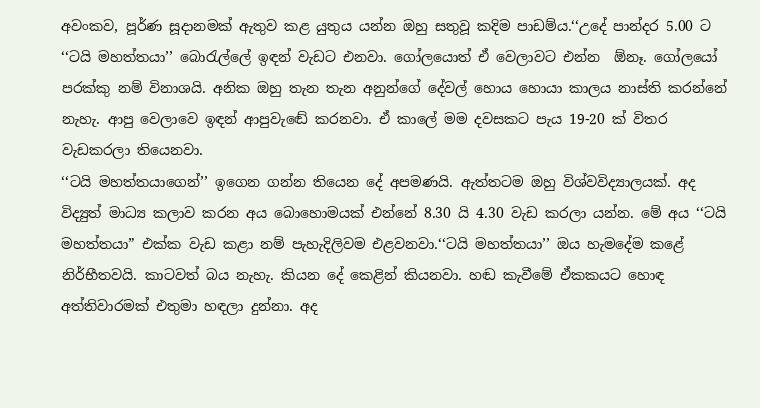අවංකව, පූර්ණ සූදානමක් ඇතුව කළ යුතුය යන්න ඔහු සතුවූ කදිම පාඩම්ය.‘‘උදේ පාන්දර 5.00 ට ‘‘ටයි මහත්තයා’’ බොරැල්ලේ ඉඳන් වැඩට එනවා. ගෝලයොත් ඒ වෙලාවට එන්න  ඕනෑ. ගෝලයෝ පරක්කු නම් විනාශයි. අනික ඔහු තැන තැන අනුන්ගේ දේවල් හොය හොයා කාලය නාස්ති කරන්නේ නැහැ. ආපු වෙලාවෙ ඉඳන් ආපුවැඬේ කරනවා. ඒ කාලේ මම දවසකට පැය 19-20 ක් විතර වැඩකරලා තියෙනවා.
‘‘ටයි මහත්තයාගෙන්’’ ඉගෙන ගන්න තියෙන දේ අපමණයි. ඇත්තටම ඔහු විශ්වවිද්‍යාලයක්. අද විද්‍යුත් මාධ්‍ය කලාව කරන අය බොහොමයක් එන්නේ 8.30 යි 4.30 වැඩ කරලා යන්න. මේ අය ‘‘ටයි මහත්තයා” එක්ක වැඩ කළා නම් පැහැදිලිවම එළවනවා.‘‘ටයි මහත්තයා’’ ඔය හැමදේම කළේ නිර්භීතවයි. කාටවත් බය නැහැ. කියන දේ කෙළින් කියනවා. හඬ කැවීමේ ඒකකයට හොඳ අත්තිවාරමක් එතුමා හඳලා දුන්නා. අද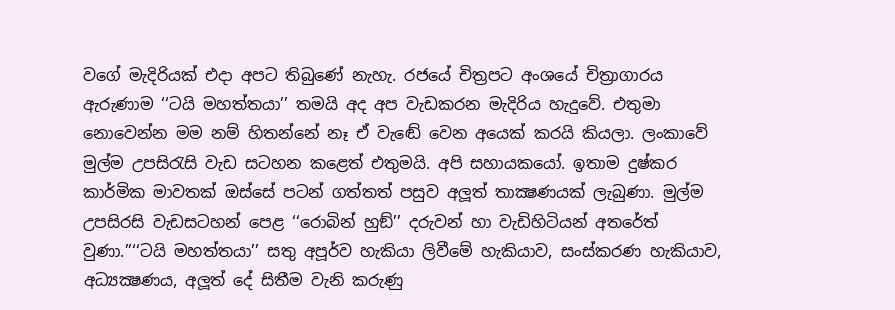වගේ මැදිරියක් එදා අපට තිබුණේ නැහැ. රජයේ චිත්‍රපට අංශයේ චිත්‍රාගාරය ඇරුණාම ‘‘ටයි මහත්තයා’’ තමයි අද අප වැඩකරන මැදිරිය හැදුවේ. එතුමා නොවෙන්න මම නම් හිතන්නේ නෑ ඒ වැඬේ වෙන අයෙක් කරයි කියලා. ලංකාවේ මුල්ම උපසිරැසි වැඩ සටහන කළෙත් එතුමයි. අපි සහායකයෝ. ඉතාම දුෂ්කර කාර්මික මාවතක් ඔස්සේ පටන් ගත්තත් පසුව අලූත් තාක්‍ෂණයක් ලැබුණා. මුල්ම උපසිරසි වැඩසටහන් පෙළ ‘‘රොබින් හුඞ්’’ දරුවන් හා වැඩිහිටියන් අතරේත් වුණා.’’‘‘ටයි මහත්තයා’’ සතු අපූර්ව හැකියා ලිවීමේ හැකියාව, සංස්කරණ හැකියාව, අධ්‍යක්‍ෂණය, අලූත් දේ සිතීම වැනි කරුණු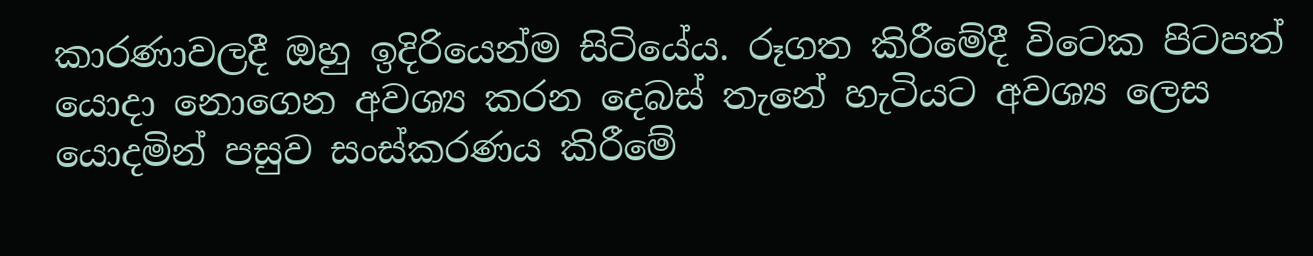කාරණාවලදී ඔහු ඉදිරියෙන්ම සිටියේය. රූගත කිරීමේදී විටෙක පිටපත් යොදා නොගෙන අවශ්‍ය කරන දෙබස් තැනේ හැටියට අවශ්‍ය ලෙස යොදමින් පසුව සංස්කරණය කිරීමේ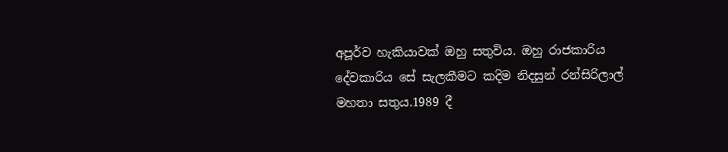අපූර්ව හැකියාවක් ඔහු සතුවිය. ඔහු රාජකාරිය දේවකාරිය සේ සැලකීමට කදිම නිදසුන් රන්සිරිලාල් මහතා සතුය.1989 දී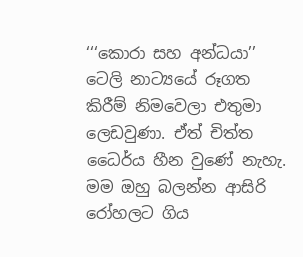‘‘‘කොරා සහ අන්ධයා’’ ටෙලි නාට්‍යයේ රූගත කිරීම් නිමවෙලා එතුමා ලෙඩවුණා. ඒත් චිත්ත ධෛර්ය හීන වුණේ නැහැ. මම ඔහු බලන්න ආසිරි රෝහලට ගිය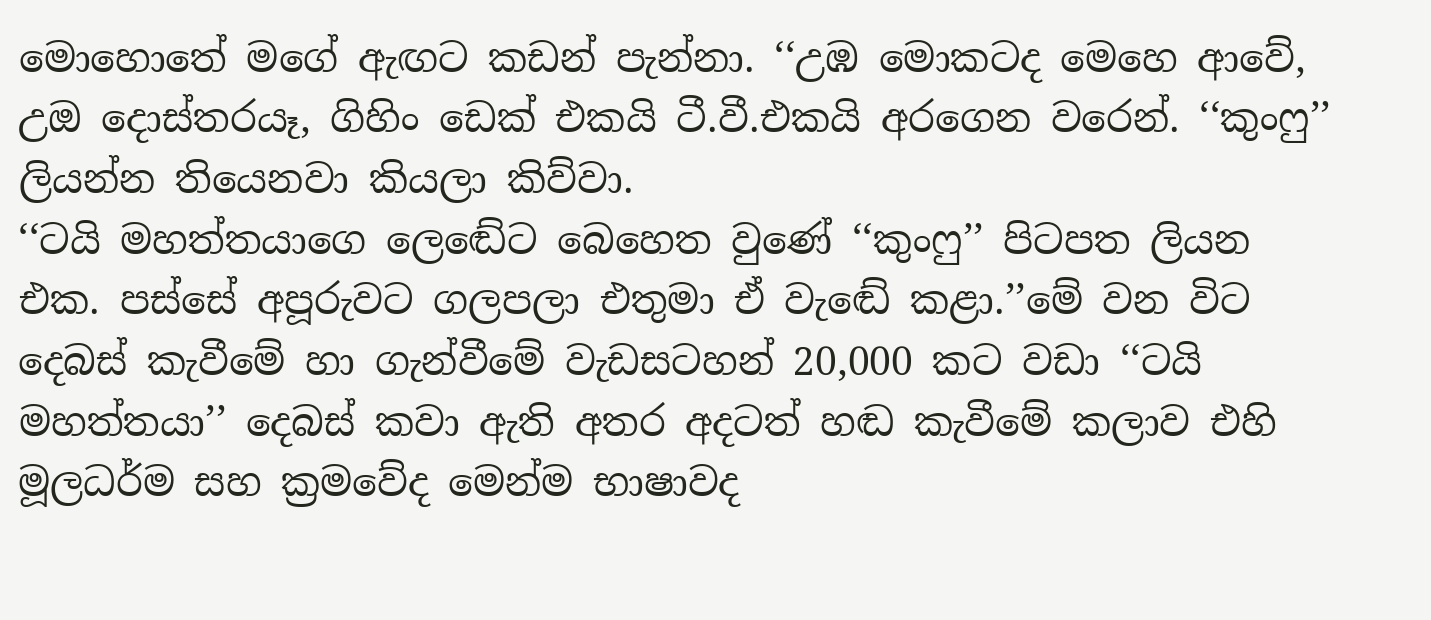මොහොතේ මගේ ඇඟට කඩන් පැන්නා. ‘‘උඹ මොකටද මෙහෙ ආවේ, උඔ දොස්තරයෑ, ගිහිං ඩෙක් එකයි ටී.වී.එකයි අරගෙන වරෙන්. ‘‘කුංෆු’’ ලියන්න තියෙනවා කියලා කිව්වා.
‘‘ටයි මහත්තයාගෙ ලෙඬේට බෙහෙත වුණේ ‘‘කුංෆු’’ පිටපත ලියන එක. පස්සේ අපූරුවට ගලපලා එතුමා ඒ වැඬේ කළා.’’මේ වන විට දෙබස් කැවීමේ හා ගැන්වීමේ වැඩසටහන් 20,000 කට වඩා ‘‘ටයි මහත්තයා’’ දෙබස් කවා ඇති අතර අදටත් හඬ කැවීමේ කලාව එහි මූලධර්ම සහ ක්‍රමවේද මෙන්ම භාෂාවද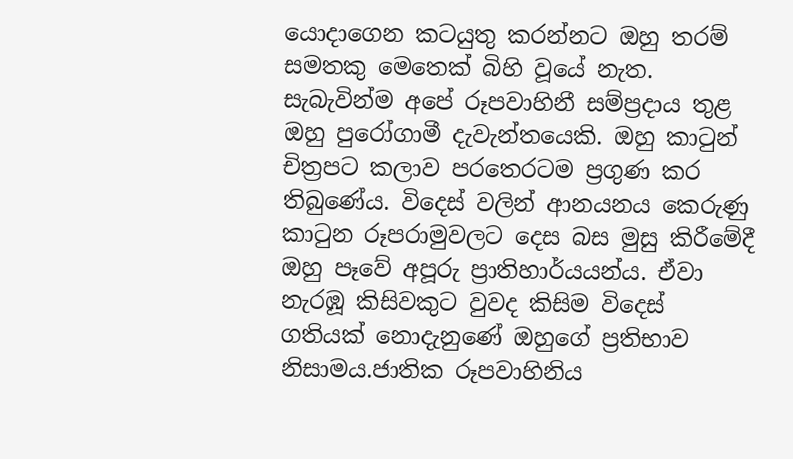යොදාගෙන කටයුතු කරන්නට ඔහු තරම් සමතකු මෙතෙක් බිහි වූයේ නැත. සැබැවින්ම අපේ රූපවාහිනී සම්ප්‍රදාය තුළ ඔහු පුරෝගාමී දැවැන්තයෙකි. ඔහු කාටුන් චිත්‍රපට කලාව පරතෙරටම ප්‍රගුණ කර තිබුණේය. විදෙස් වලින් ආනයනය කෙරුණු කාටුන රූපරාමුවලට දෙස බස මුසු කිරීමේදී ඔහු පෑවේ අපූරු ප්‍රාතිහාර්යයන්ය. ඒවා නැරඹූ කිසිවකුට වුවද කිසිම විදෙස් ගතියක් නොදැනුණේ ඔහුගේ ප්‍රතිභාව නිසාමය.ජාතික රූපවාහිනිය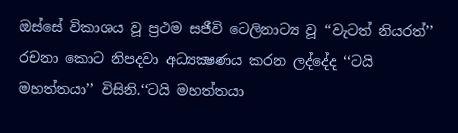ඔස්සේ විකාශය වූ ප්‍රථම සජීවි ටෙලිනාට්‍ය වූ ‘‘වැටත් නියරත්’’ රචනා කොට නිපදවා අධ්‍යක්‍ෂණය කරන ලද්දේද ‘‘ටයි මහත්තයා’’ විසිනි.‘‘ටයි මහත්තයා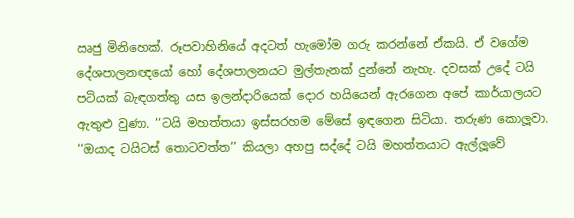ඍජු මිනිහෙක්. රූපවාහිනියේ අදටත් හැමෝම ගරු කරන්නේ ඒකයි. ඒ වගේම දේශපාලනඥයෝ හෝ දේශපාලනයට මුල්තැනක් දුන්නේ නැහැ. දවසක් උදේ ටයි පටියක් බැඳගත්තු යස ඉලන්දාරියෙක් දොර හයියෙන් ඇරගෙන අපේ කාර්යාලයට ඇතුළු වුණා. ‘‘ටයි මහත්තයා ඉස්සරහම මේසේ ඉඳගෙන සිටියා. තරුණ කොලූවා. ‘‘ඔයාද ටයිටස් තොටවත්ත’’ කියලා අහපු සද්දේ ටයි මහත්තයාට ඇල්ලූවේ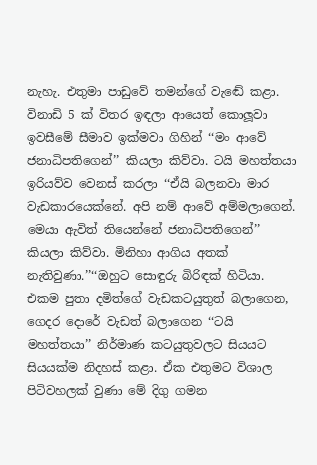නැහැ. එතුමා පාඩුවේ තමන්ගේ වැඬේ කළා. විනාඩි 5 ක් විතර ඉඳලා ආයෙත් කොලූවා ඉවසීමේ සීමාව ඉක්මවා ගිහින් ‘‘මං ආවේ ජනාධිපතිගෙන්’’ කියලා කිව්වා. ටයි මහත්තයා ඉරියව්ව වෙනස් කරලා ‘‘ඒයි බලනවා මාර වැඩකාරයෙක්නේ. අපි නම් ආවේ අම්මලාගෙන්. මෙයා ඇවිත් තියෙන්නේ ජනාධිපතිගෙන්’’ කියලා කිව්වා. මිනිහා ආගිය අතක් නැතිවුණා.’’‘‘ඔහුට සොඳුරු බිරිඳක් හිටියා. එකම පුතා දමිත්ගේ වැඩකටයුතුත් බලාගෙන, ගෙදර දොරේ වැඩත් බලාගෙන ‘‘ටයි මහත්තයා’’ නිර්මාණ කටයුතුවලට සියයට සියයක්ම නිදහස් කළා. ඒක එතුමට විශාල පිටිවහලක් වුණා මේ දිගු ගමන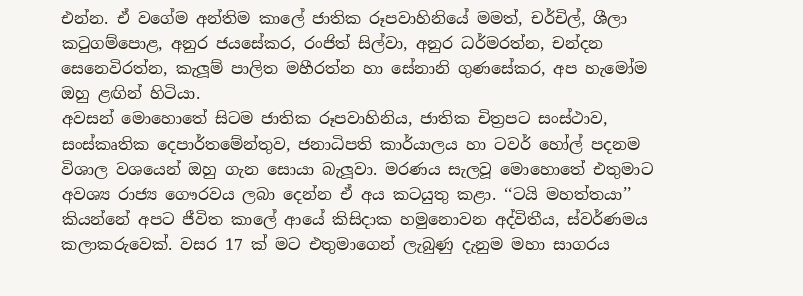එන්න. ඒ වගේම අන්තිම කාලේ ජාතික රූපවාහිනියේ මමත්, චර්චිල්, ශීලා කටුගම්පොළ, අනුර ජයසේකර, රංජිත් සිල්වා, අනුර ධර්මරත්න, චන්දන සෙනෙවිරත්න, කැලූම් පාලිත මහීරත්න හා සේනානි ගුණසේකර, අප හැමෝම ඔහු ළඟින් හිටියා.
අවසන් මොහොතේ සිටම ජාතික රූපවාහිනිය, ජාතික චිත්‍රපට සංස්ථාව, සංස්කෘතික දෙපාර්තමේන්තුව, ජනාධිපති කාර්යාලය හා ටවර් හෝල් පදනම විශාල වශයෙන් ඔහු ගැන සොයා බැලූවා. මරණය සැලවූ මොහොතේ එතුමාට අවශ්‍ය රාජ්‍ය ගෞරවය ලබා දෙන්න ඒ අය කටයුතු කළා. ‘‘ටයි මහත්තයා’’ කියන්නේ අපට ජීවිත කාලේ ආයේ කිසිදාක හමුනොවන අද්විතීය, ස්වර්ණමය කලාකරුවෙක්. වසර 17 ක් මට එතුමාගෙන් ලැබුණු දැනුම මහා සාගරය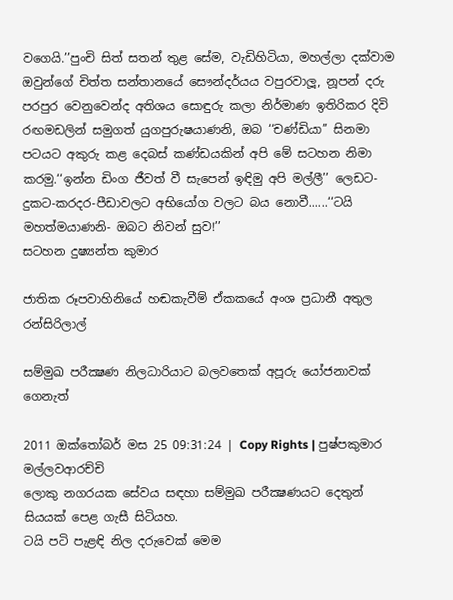වගෙයි.’’පුංචි සිත් සතන් තුළ සේම, වැඩිහිටියා, මහල්ලා දක්වාම ඔවුන්ගේ චිත්ත සන්තානයේ සෞන්දර්යය වපුරවාලූ, නූපන් දරු පරපුර වෙනුවෙන්ද අතිශය සොඳුරු කලා නිර්මාණ ඉතිරිකර දිවි රඟමඩලින් සමුගත් යුගපුරුෂයාණනි, ඔබ ‘‘චණ්ඩියා’’ සිනමා පටයට අකුරු කළ දෙබස් කණ්ඩයකින් අපි මේ සටහන නිමා කරමු.‘‘ඉන්න ඩිංග ජීවත් වී සැපෙන් ඉඳිමු අපි මල්ලී’’ ලෙඩට-දුකට-කරදර-පීඩාවලට අභියෝග වලට බය නොවී......‘‘ටයි මහත්මයාණනි- ඔබට නිවන් සුව!’’
සටහන දුෂ්‍යන්ත කුමාර

ජාතික රූපවාහිනියේ හඬකැවීම් ඒකකයේ අංශ ප්‍රධානී අතුල රන්සිරිලාල්

සම්මුඛ පරීක්‍ෂණ නිලධාරියාට බලවතෙක් අපූරු යෝජනාවක් ගෙනැත්

2011 ඔක්තෝබර් මස 25 09:31:24 | Copy Rights | පුෂ්පකුමාර මල්ලවආරච්චි
ලොකු නගරයක සේවය සඳහා සම්මුඛ පරීක්‍ෂණයට දෙතුන් සියයක් පෙළ ගැසී සිටියහ.
ටයි පටි පැළඳි නිල දරුවෙක් මෙම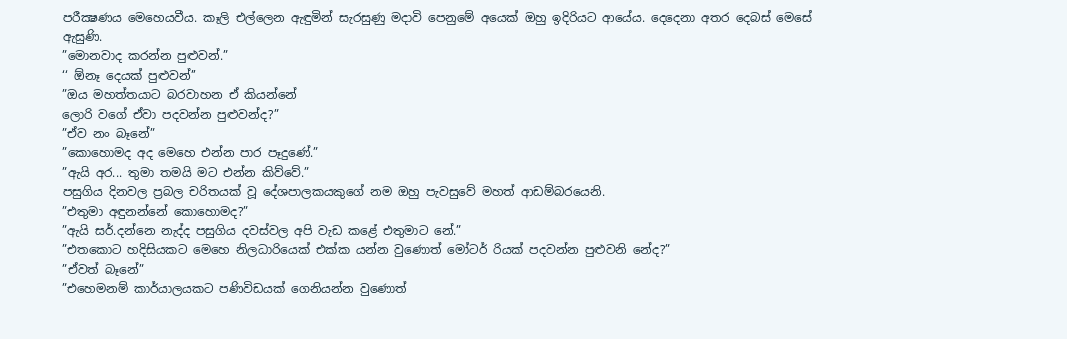පරීක්‍ෂණය මෙහෙයවීය. කෑලි එල්ලෙන ඇඳුමින් සැරසුණු මදාවි පෙනුමේ අයෙක් ඔහු ඉදිරියට ආයේය. දෙදෙනා අතර දෙබස් මෙසේ ඇසුණි.
”මොනවාද කරන්න පුළුවන්.”
‘‘ ඕනෑ දෙයක් පුළුවන්’’
”ඔය මහත්තයාට බරවාහන ඒ කියන්නේ
ලොරි වගේ ඒවා පදවන්න පුළුවන්ද?”
”ඒව නං බෑනේ”
”කොහොමද අද මෙහෙ එන්න පාර පෑදුණේ.”
”ඇයි අර... තුමා තමයි මට එන්න කිව්වේ.”
පසුගිය දිනවල ප්‍රබල චරිතයක් වූ දේශපාලකයකුගේ නම ඔහු පැවසුවේ මහත් ආඩම්බරයෙනි.
”එතුමා අඳුනන්නේ කොහොමද?”
”ඇයි සර්.දන්නෙ නැද්ද පසුගිය දවස්වල අපි වැඩ කළේ එතුමාට නේ.”
”එතකොට හදිසියකට මෙහෙ නිලධාරියෙක් එක්ක යන්න වුණොත් මෝටර් රියක් පදවන්න පුළුවනි නේද?”
”ඒවත් බෑනේ”
”එහෙමනම් කාර්යාලයකට පණිවිඩයක් ගෙනියන්න වුණොත්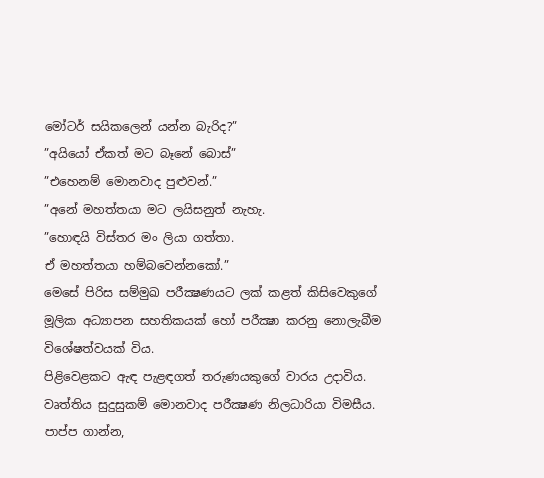මෝටර් සයිකලෙන් යන්න බැරිද?”
”අයියෝ ඒකත් මට බෑනේ බොස්”
”එහෙනම් මොනවාද පුළුවන්.”
”අනේ මහත්තයා මට ලයිසනුත් නැහැ.
”හොඳයි විස්තර මං ලියා ගත්තා.
ඒ මහත්තයා හම්බවෙන්නකෝ.”
මෙසේ පිරිස සම්මුඛ පරීක්‍ෂණයට ලක් කළත් කිසිවෙකුගේ මූලික අධ්‍යාපන සහතිකයක් හෝ පරීක්‍ෂා කරනු නොලැබීම විශේෂත්වයක් විය.
පිළිවෙළකට ඇඳ පැළඳගත් තරුණයකුගේ වාරය උදාවිය.
වෘත්තිය සුදුසුකම් මොනවාද පරීක්‍ෂණ නිලධාරියා විමසීය.
පාප්ප ගාන්න,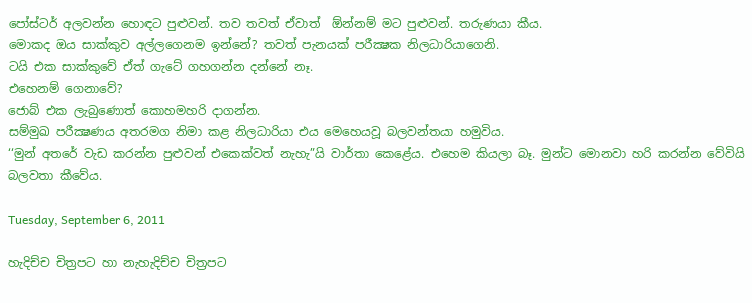පෝස්ටර් අලවන්න හොඳට පුළුවන්. තව තවත් ඒවාත්  ඕන්නම් මට පුළුවන්. තරුණයා කීය.
මොකද ඔය සාක්කුව අල්ලගෙනම ඉන්නේ? තවත් පැනයක් පරීක්‍ෂක නිලධාරියාගෙනි.
ටයි එක සාක්කුවේ ඒත් ගැටේ ගහගන්න දන්නේ නෑ.
එහෙනම් ගෙනාවේ?
ජොබ් එක ලැබුණොත් කොහමහරි දාගන්න.
සම්මුඛ පරීක්‍ෂණය අතරමග නිමා කළ නිලධාරියා එය මෙහෙයවූ බලවන්තයා හමුවිය.
‘‘මුන් අතරේ වැඩ කරන්න පුළුවන් එකෙක්වත් නැහැ”යි වාර්තා කෙළේය. එහෙම කියලා බෑ. මුන්ට මොනවා හරි කරන්න වේවියි බලවතා කීවේය.

Tuesday, September 6, 2011

හැදිච්ච චිත්‍රපට හා නැහැදිච්ච චිත්‍රපට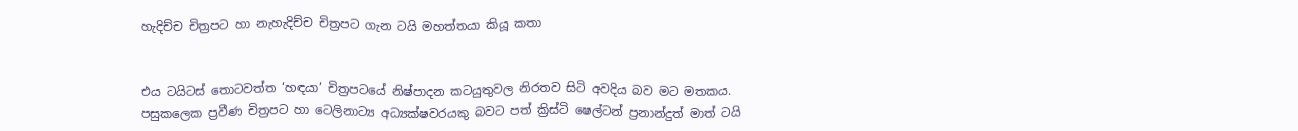හැදිච්ච චිත්‍රපට හා නැහැදිච්ච චිත්‍රපට ගැන ටයි මහත්තයා කියූ කතා


එය ටයිටස් තොටවත්ත ‘හඳයා’ චිත්‍රපටයේ නිෂ්පාදන කටයුතුවල නිරතව සිටි අවදිය බව මට මතකය.
පසුකලෙක ප්‍රවීණ චිත්‍රපට හා ටෙලිනාට්‍ය අධ්‍යක්ෂවරයකු බවට පත් ක්‍රිස්ටි ෂෙල්ටන් ප්‍රනාන්දුත් මාත් ටයි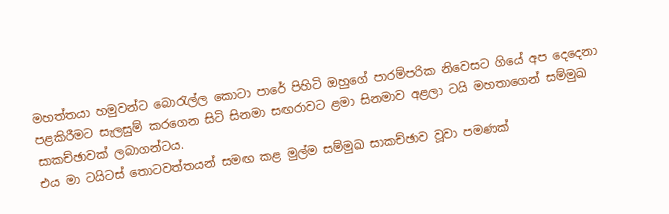මහත්තයා හමුවන්ට බොරැල්ල කොටා පාරේ පිහිටි ඔහුගේ පාරම්පරික නිවෙසට ගියේ අප දෙදෙනා පළකිරීමට සැලසුම් කරගෙන සිටි සිනමා සඟරාවට ළමා සිනමාව අළලා ටයි මහතාගෙන් සම්මුඛ සාකච්ඡාවක් ලබාගන්ටය.
එය මා ටයිටස් තොටවත්තයන් සමඟ කළ මුල්ම සම්මුඛ සාකච්ඡාව වූවා පමණක්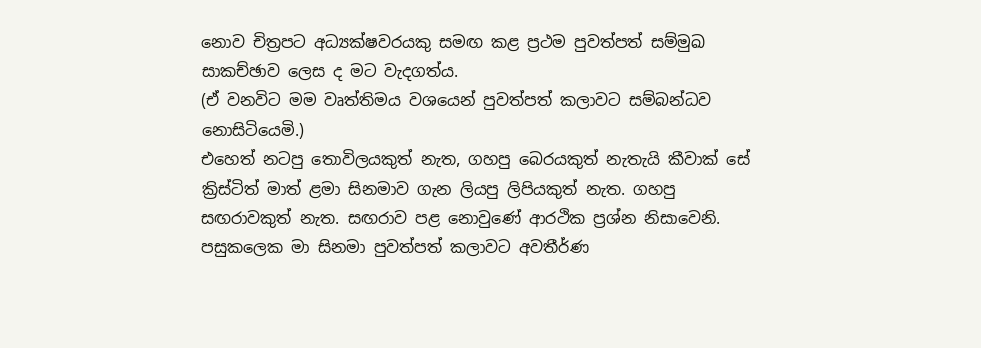නොව චිත්‍රපට අධ්‍යක්ෂවරයකු සමඟ කළ ප්‍රථම පුවත්පත් සම්මුඛ සාකච්ඡාව ලෙස ද මට වැදගත්ය.
(ඒ වනවිට මම වෘත්තිමය වශයෙන් පුවත්පත් කලාවට සම්බන්ධව නොසිටියෙමි.)
එහෙත් නටපු තොවිලයකුත් නැත, ගහපු බෙරයකුත් නැතැයි කීවාක් සේ ක්‍රිස්ටිත් මාත් ළමා සිනමාව ගැන ලියපු ලිපියකුත් නැත. ගහපු සඟරාවකුත් නැත. සඟරාව පළ නොවුණේ ආරථික ප්‍රශ්න නිසාවෙනි.
පසුකලෙක මා සිනමා පුවත්පත් කලාවට අවතීර්ණ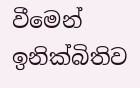වීමෙන් ඉනික්බිතිව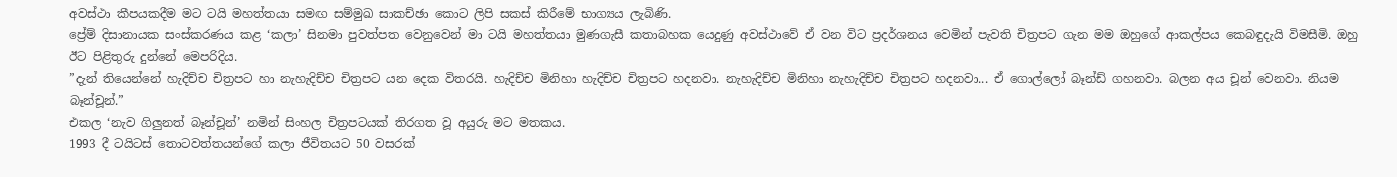අවස්ථා කීපයකදීම මට ටයි මහත්තයා සමඟ සම්මුඛ සාකච්ඡා කොට ලිපි සකස් කිරීමේ භාග්‍යය ලැබිණි.
ප්‍රේම් දිසානායක සංස්කරණය කළ ‘කලා’ සිනමා පුවත්පත වෙනුවෙන් මා ටයි මහත්තයා මුණගැසී කතාබහක යෙදුණු අවස්ථාවේ ඒ වන විට ප්‍රදර්ශනය වෙමින් පැවති චිත්‍රපට ගැන මම ඔහුගේ ආකල්පය කෙබඳුදැයි විමසීමි. ඔහු ඊට පිළිතුරු දුන්නේ මෙපරිදිය.
”දැන් තියෙන්නේ හැදිච්ච චිත්‍රපට හා නැහැදිච්ච චිත්‍රපට යන දෙක විතරයි. හැදිච්ච මිනිහා හැදිච්ච චිත්‍රපට හදනවා. නැහැදිච්ච මිනිහා නැහැදිච්ච චිත්‍රපට හදනවා... ඒ ගොල්ලෝ බෑන්ඩ් ගහනවා. බලන අය චූන් වෙනවා. නියම බෑන්චූන්.”
එකල ‘නැව ගිලුනත් බෑන්චූන්’ නමින් සිංහල චිත්‍රපටයක් තිරගත වූ අයුරු මට මතකය.
1993 දී ටයිටස් තොටවත්තයන්ගේ කලා ජීවිතයට 50 වසරක්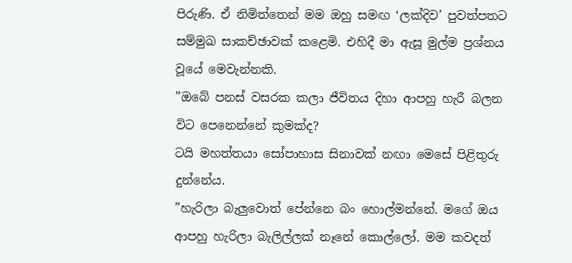පිරුණි. ඒ නිමිත්තෙන් මම ඔහු සමඟ ‘ලක්දිව’ පුවත්පතට සම්මුඛ සාකච්ඡාවක් කළෙමි. එහිදී මා ඇසූ මුල්ම ප්‍රශ්නය වූයේ මෙවැන්නකි.
”ඔබේ පනස් වසරක කලා ජීවිතය දිහා ආපහු හැරී බලන විට පෙනෙන්නේ කුමක්ද?
ටයි මහත්තයා සෝපාහාස සිනාවක් නඟා මෙසේ පිළිතුරු දුන්නේය.
”හැරිලා බැලුවොත් පේන්නෙ බං හොල්මන්නේ. මගේ ඔය ආපහු හැරිලා බැලිල්ලක් නෑනේ කොල්ලෝ. මම කවදත්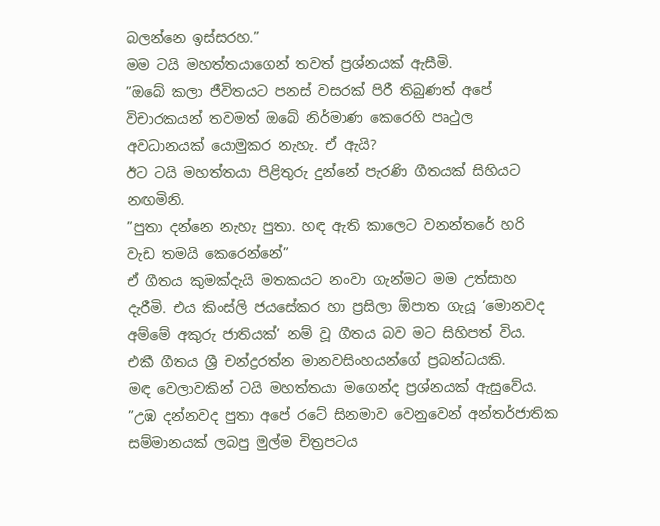බලන්නෙ ඉස්සරහ.”
මම ටයි මහත්තයාගෙන් තවත් ප්‍රශ්නයක් ඇසීමි.
”ඔබේ කලා ජීවිතයට පනස් වසරක් පිරී තිබුණත් අපේ විචාරකයන් තවමත් ඔබේ නිර්මාණ කෙරෙහි පෘථුල අවධානයක් යොමුකර නැහැ. ඒ ඇයි?
ඊට ටයි මහත්තයා පිළිතුරු දුන්නේ පැරණි ගීතයක් සිහියට නඟමිනි.
”පුතා දන්නෙ නැහැ පුතා. හඳ ඇති කාලෙට වනන්තරේ හරි වැඩ තමයි කෙරෙන්නේ”
ඒ ගීතය කුමක්දැයි මතකයට නංවා ගැන්මට මම උත්සාහ දැරීමි. එය කිංස්ලි ජයසේකර හා ප්‍රසිලා ඕපාත ගැයූ ‘මොනවද අම්මේ අකුරු ජාතියක්’ නම් වූ ගීතය බව මට සිහිපත් විය. එකී ගීතය ශ්‍රී චන්ද්‍රරත්න මානවසිංහයන්ගේ ප්‍රබන්ධයකි.
මඳ වෙලාවකින් ටයි මහත්තයා මගෙන්ද ප්‍රශ්නයක් ඇසුවේය.
”උඹ දන්නවද පුතා අපේ රටේ සිනමාව වෙනුවෙන් අන්තර්ජාතික සම්මානයක් ලබපු මුල්ම චිත්‍රපටය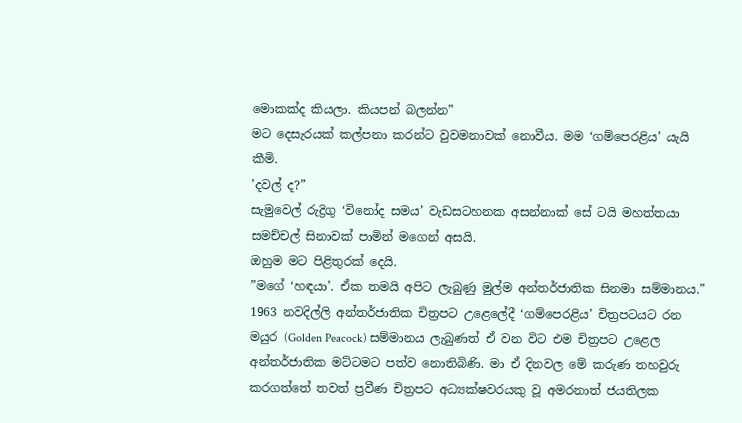මොකක්ද කියලා. කියපන් බලන්න”
මට දෙසැරයක් කල්පනා කරන්ට වුවමනාවක් නොවීය. මම ‘ගම්පෙරළිය’ යැයි කීමි.
’දවල් ද?”
සැමුවෙල් රුද්‍රිගු ‘විනෝද සමය’ වැඩසටහනක අසන්නාක් සේ ටයි මහත්තයා සමච්චල් සිනාවක් පාමින් මගෙන් අසයි.
ඔහුම මට පිළිතුරක් දෙයි.
”මගේ ‘හඳයා’. ඒක තමයි අපිට ලැබුණු මුල්ම අන්තර්ජාතික සිනමා සම්මානය.”
1963 නවදිල්ලි අන්තර්ජාතික චිත්‍රපට උළෙලේදී ‘ගම්පෙරළිය’ චිත්‍රපටයට රන මයුර (Golden Peacock) සම්මානය ලැබුණත් ඒ වන විට එම චිත්‍රපට උළෙල අන්තර්ජාතික මට්ටමට පත්ව නොතිබිණි. මා ඒ දිනවල මේ කරුණ තහවුරු කරගත්තේ තවත් ප්‍රවීණ චිත්‍රපට අධ්‍යක්ෂවරයකු වූ අමරනාත් ජයතිලක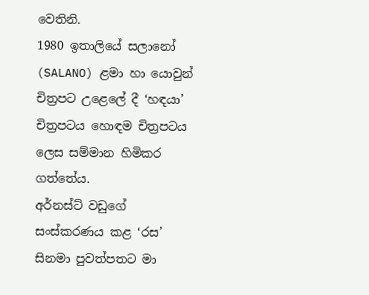වෙතිනි.
1980 ඉතාලියේ සලානෝ (SALANO) ළමා හා යොවුන් චිත්‍රපට උළෙලේ දී ‘හඳයා’ චිත්‍රපටය හොඳම චිත්‍රපටය ලෙස සම්මාන හිමිකර ගත්තේය.
අර්නස්ට් වඩුගේ සංස්කරණය කළ ‘රස’ සිනමා පුවත්පතට මා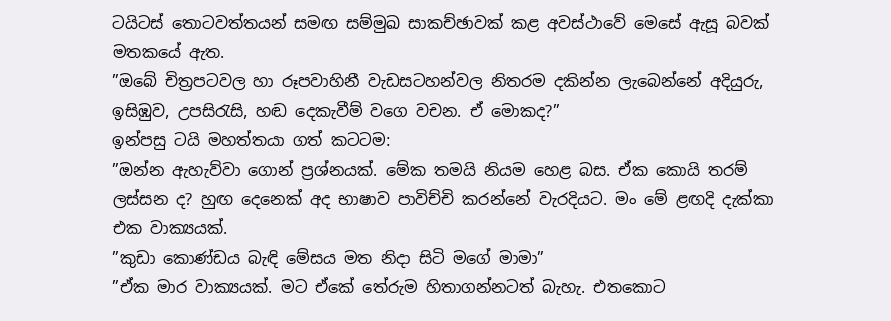ටයිටස් තොටවත්තයන් සමඟ සම්මුඛ සාකච්ඡාවක් කළ අවස්ථාවේ මෙසේ ඇසූ බවක් මතකයේ ඇත.
”ඔබේ චිත්‍රපටවල හා රූපවාහිනී වැඩසටහන්වල නිතරම දකින්න ලැබෙන්නේ අදියුරු, ඉසිඹුව, උපසිරැසි, හඬ දෙකැවීම් වගෙ වචන. ඒ මොකද?”
ඉන්පසු ටයි මහත්තයා ගත් කටටම:
”ඔන්න ඇහැව්වා ගොන් ප්‍රශ්නයක්. මේක තමයි නියම හෙළ බස. ඒක කොයි තරම් ලස්සන ද? හුඟ දෙනෙක් අද භාෂාව පාවිච්චි කරන්නේ වැරදියට. මං මේ ළඟදි දැක්කා එක වාක්‍යයක්.
”කුඩා කොණ්ඩය බැඳි මේසය මත නිදා සිටි මගේ මාමා”
”ඒක මාර වාක්‍යයක්. මට ඒකේ තේරුම හිතාගන්නටත් බැහැ. එතකොට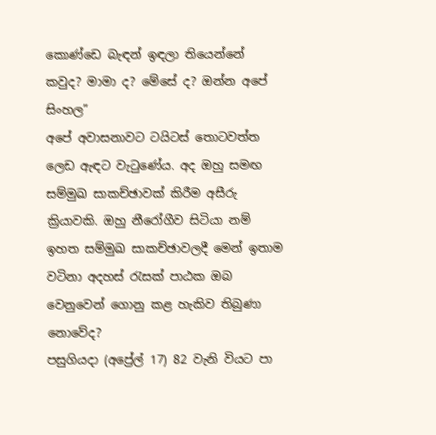කොණ්ඩෙ බැඳන් ඉඳලා තියෙන්නේ කවුද? මාමා ද? මේසේ ද? ඔන්න අපේ සිංහල”
අපේ අවාසනාවට ටයිටස් තොටවත්ත ලෙඩ ඇඳට වැටුණේය. අද ඔහු සමඟ සම්මුඛ සාකච්ඡාවක් කිරීම අසීරු ක්‍රියාවකි. ඔහු නීරෝගීව සිටියා නම් ඉහත සම්මුඛ සාකච්ඡාවලදී මෙන් ඉතාම වටිනා අදහස් රැසක් පාඨක ඔබ වෙනුවෙන් ගොනු කළ හැකිව තිබුණා නොවේද?
පසුගියදා (අප්‍රේල් 17) 82 වැනි වියට පා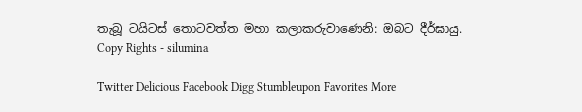තැබූ ටයිටස් තොටවත්ත මහා කලාකරුවාණෙනි: ඔබට දීර්ඝායු.
Copy Rights - silumina

Twitter Delicious Facebook Digg Stumbleupon Favorites More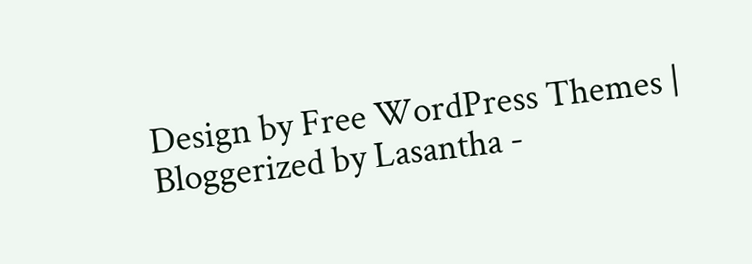Design by Free WordPress Themes | Bloggerized by Lasantha -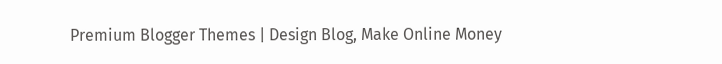Premium Blogger Themes | Design Blog, Make Online Money